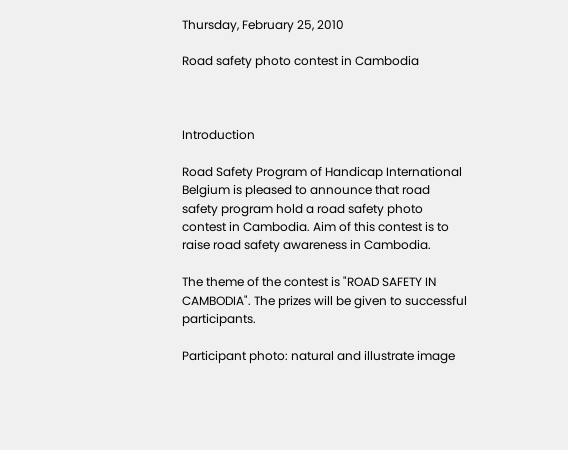Thursday, February 25, 2010

Road safety photo contest in Cambodia



Introduction

Road Safety Program of Handicap International Belgium is pleased to announce that road safety program hold a road safety photo contest in Cambodia. Aim of this contest is to raise road safety awareness in Cambodia.

The theme of the contest is "ROAD SAFETY IN CAMBODIA". The prizes will be given to successful participants.

Participant photo: natural and illustrate image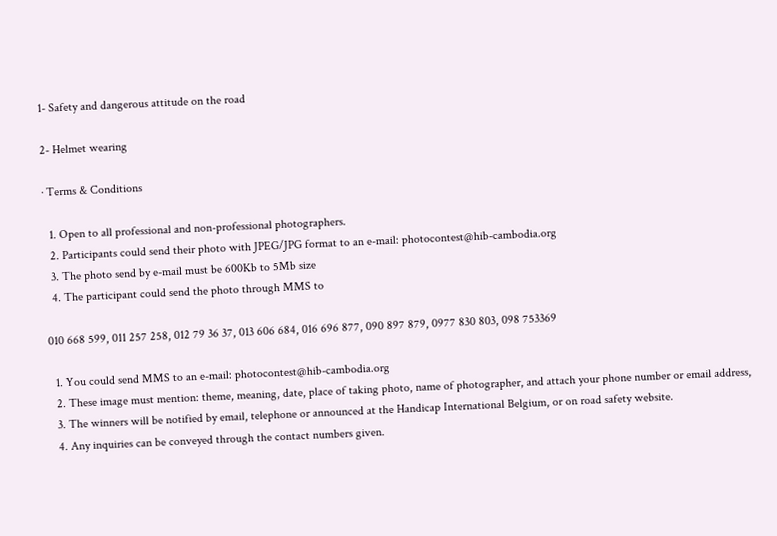1- Safety and dangerous attitude on the road

2- Helmet wearing

· Terms & Conditions

  1. Open to all professional and non-professional photographers.
  2. Participants could send their photo with JPEG/JPG format to an e-mail: photocontest@hib-cambodia.org
  3. The photo send by e-mail must be 600Kb to 5Mb size
  4. The participant could send the photo through MMS to

010 668 599, 011 257 258, 012 79 36 37, 013 606 684, 016 696 877, 090 897 879, 0977 830 803, 098 753369

  1. You could send MMS to an e-mail: photocontest@hib-cambodia.org
  2. These image must mention: theme, meaning, date, place of taking photo, name of photographer, and attach your phone number or email address,
  3. The winners will be notified by email, telephone or announced at the Handicap International Belgium, or on road safety website.
  4. Any inquiries can be conveyed through the contact numbers given.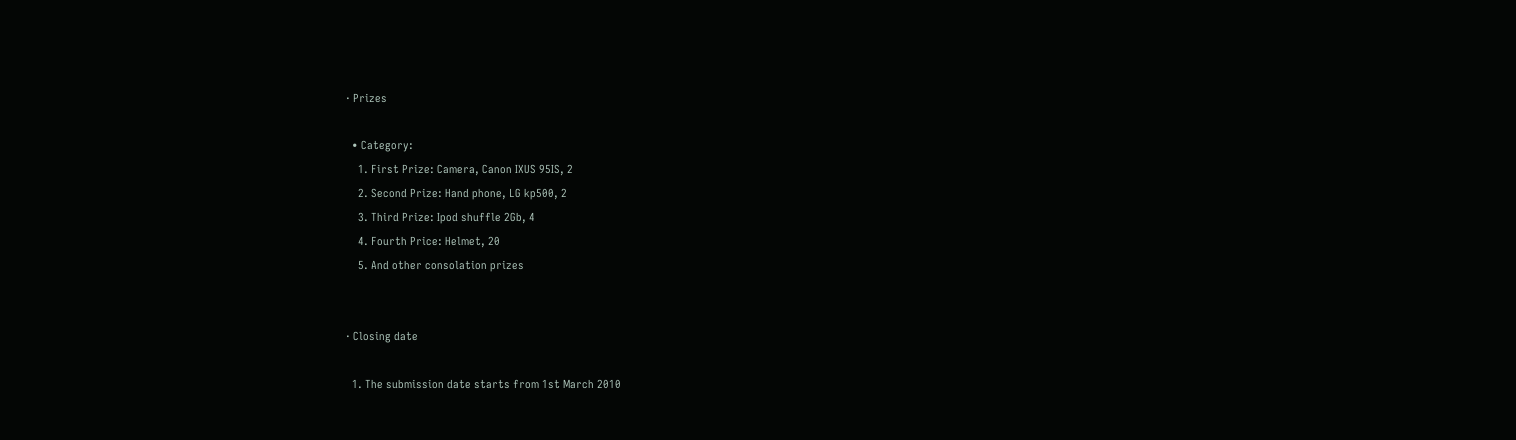· Prizes

  • Category:
    1. First Prize: Camera, Canon IXUS 95IS, 2
    2. Second Prize: Hand phone, LG kp500, 2
    3. Third Prize: Ipod shuffle 2Gb, 4
    4. Fourth Price: Helmet, 20
    5. And other consolation prizes


· Closing date

  1. The submission date starts from 1st March 2010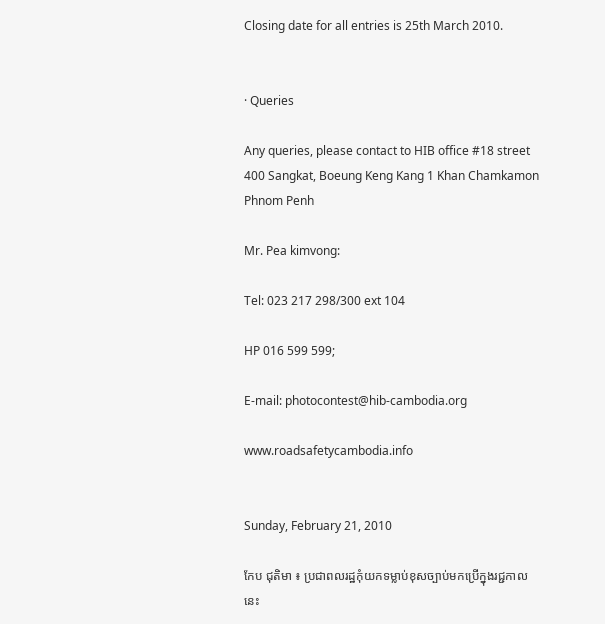Closing date for all entries is 25th March 2010.


· Queries

Any queries, please contact to HIB office #18 street 400 Sangkat, Boeung Keng Kang 1 Khan Chamkamon Phnom Penh

Mr. Pea kimvong:

Tel: 023 217 298/300 ext 104

HP 016 599 599;

E-mail: photocontest@hib-cambodia.org

www.roadsafetycambodia.info


Sunday, February 21, 2010

កែប ជុតិមា ៖ ប្រជាពលរដ្ឋកុំយកទម្លាប់ខុសច្បាប់មកប្រើក្នុងរជ្ជកាលនេះ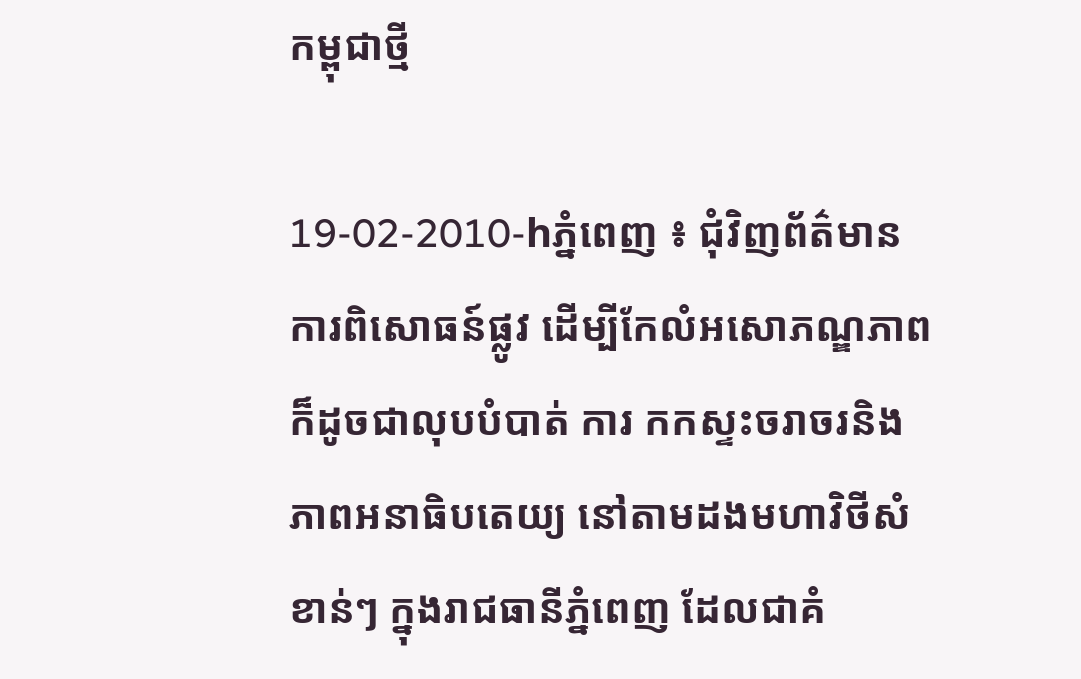កម្ពុជាថ្មី

19-02-2010-hភ្នំពេញ ៖ ជុំវិញព័ត៌មានការពិសោធន៍ផ្លូវ ដើម្បីកែលំអសោភណ្ឌភាពក៏ដូចជាលុបបំបាត់ ការ កកស្ទះចរាចរនិងភាពអនាធិបតេយ្យ នៅតាមដងមហាវិថីសំខាន់ៗ ក្នុងរាជធានីភ្នំពេញ ដែលជាគំ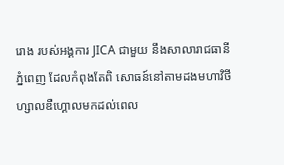រោង របស់អង្គការ JICA ជាមួយ នឹងសាលារាជធានីភ្នំពេញ ដែលកំពុងតែពិ សោធន៍នៅតាមដងមហាវិថីហ្សាលឌឺហ្គោលមកដល់ពេល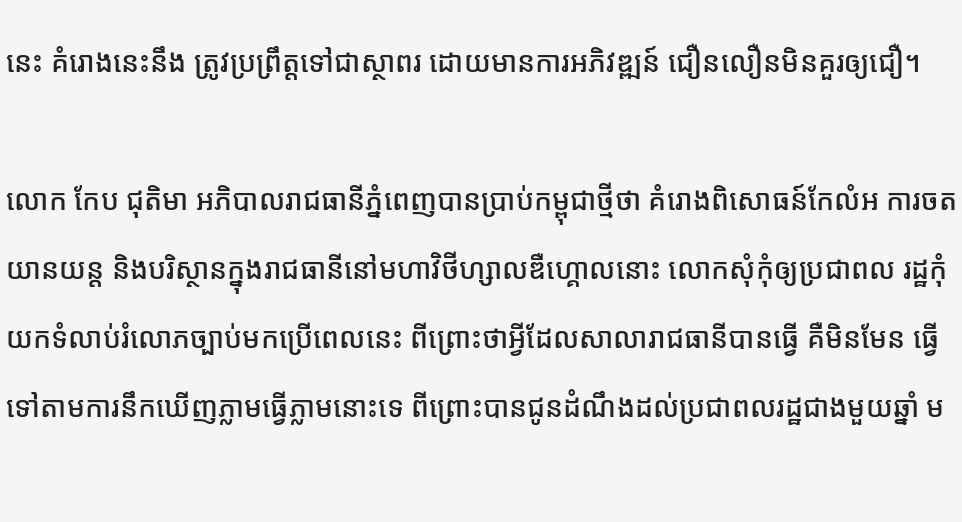នេះ គំរោងនេះនឹង ត្រូវប្រព្រឹត្តទៅជាស្ថាពរ ដោយមានការអភិវឌ្ឍន៍ ជឿនលឿនមិនគួរឲ្យជឿ។

លោក កែប ជុតិមា អភិបាលរាជធានីភ្នំពេញបានប្រាប់កម្ពុជាថ្មីថា គំរោងពិសោធន៍កែលំអ ការចតយានយន្ត និងបរិស្ថានក្នុងរាជធានីនៅមហាវិថីហ្សាលឌឺហ្គោលនោះ លោកសុំកុំឲ្យប្រជាពល រដ្ឋកុំយកទំលាប់រំលោភច្បាប់មកប្រើពេលនេះ ពីព្រោះថាអ្វីដែលសាលារាជធានីបានធ្វើ គឺមិនមែន ធ្វើទៅតាមការនឹកឃើញភ្លាមធ្វើភ្លាមនោះទេ ពីព្រោះបានជូនដំណឹងដល់ប្រជាពលរដ្ឋជាងមួយឆ្នាំ ម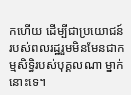កហើយ ដើម្បីជាប្រយោជន៍របស់ពលរដ្ឋរួមមិនមែនជាកម្មសិទ្ធិរបស់បុគ្គលណា ម្នាក់នោះទេ។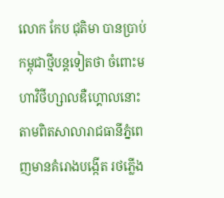លោក កែប ជុតិមា បានប្រាប់កម្ពុជាថ្មីបន្តទៀតថា ចំពោះមហាវិថីហ្សាលឌឺហ្គោលនោះ តាមពិតសាលារាជធានីភ្នំពេញមានគំរោងបង្កើត រថភ្លើង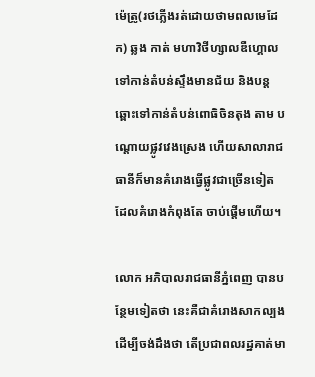ម៉េត្រូ(រថភ្លើងរត់ដោយថាមពលមេដែក) ឆ្លង កាត់ មហាវិថីហ្សាលឌឺហ្គោល ទៅកាន់តំបន់ស្ទឹងមានជ័យ និងបន្តឆ្ពោះទៅកាន់តំបន់ពោធិចិនតុង តាម បណ្ដោយផ្លូវវេងស្រេង ហើយសាលារាជធានីក៏មានគំរោងធ្វើផ្លូវជាច្រើនទៀត ដែលគំរោងកំពុងតែ ចាប់ផ្ដើមហើយ។

លោក អភិបាលរាជធានីភ្នំពេញ បានបន្ថែមទៀតថា នេះគឺជាគំរោងសាកល្បងដើម្បីចង់ដឹងថា តើប្រជាពលរដ្ឋគាត់មា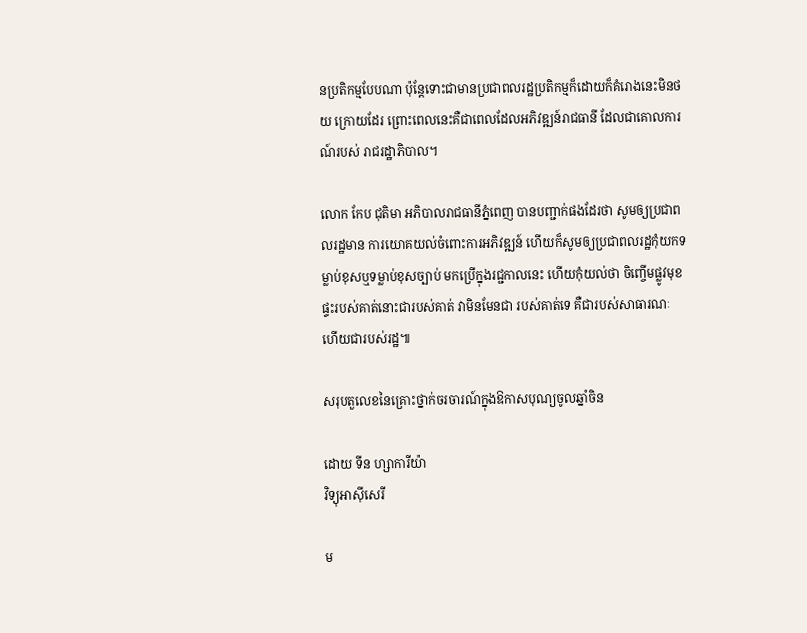នប្រតិកម្មបែបណា ប៉ុន្តែទោះជាមានប្រជាពលរដ្ឋប្រតិកម្មក៏ដោយក៏គំរោងនេះមិនថយ ក្រោយដែរ ព្រោះពេលនេះគឺជាពេលដែលអភិវឌ្ឍន៍រាជធានី ដែលជាគោលការណ៍របស់ រាជរដ្ឋាភិបាល។

លោក កែប ជុតិមា អភិបាលរាជធានីភ្នំពេញ បានបញ្ជាក់ផងដែរថា សូមឲ្យប្រជាពលរដ្ឋមាន ការយោគយល់ចំពោះការអភិវឌ្ឍន៍ ហើយក៏សូមឲ្យប្រជាពលរដ្ឋកុំយកទម្លាប់ខុសឬទម្លាប់ខុសច្បាប់ មកប្រើក្នុងរជ្ជកាលនេះ ហើយកុំយល់ថា ចិញ្ចើមផ្លូវមុខផ្ទះរបស់គាត់នោះជារបស់គាត់ វាមិនមែនជា របស់គាត់ទេ គឺជារបស់សាធារណៈ ហើយជារបស់រដ្ឋ៕

សរុបតួលេខនៃគ្រោះថ្នាក់ចរចារណ៍ក្នុងឱកាសបុណ្យចូលឆ្នាំចិន

ដោយ ទីន ហ្សាការីយ៉ា
វិទ្យុអាស៊ីសេរី

ម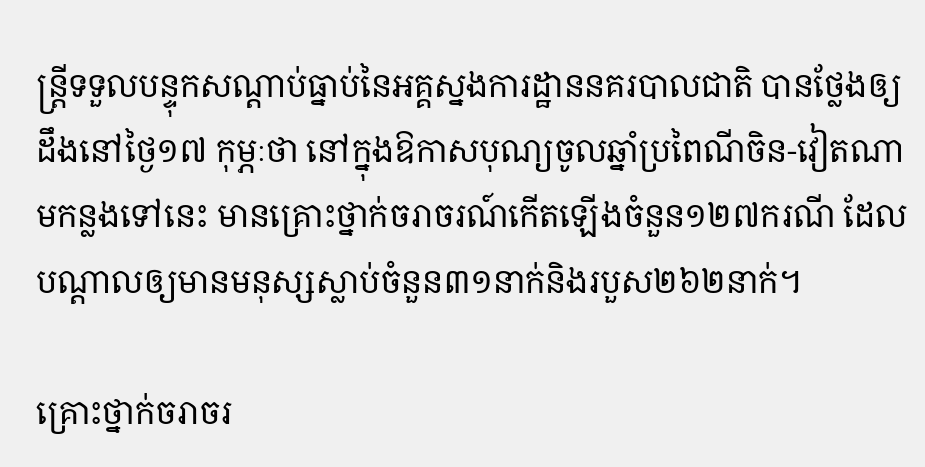ន្រ្តីទទួលបន្ទុកសណ្តាប់ធ្នាប់នៃអគ្គស្នងការដ្ឋាននគរបាលជាតិ បានថ្លែងឲ្យដឹងនៅថ្ងៃ១៧ កុម្ភៈថា នៅក្នុងឱកាសបុណ្យចូលឆ្នាំប្រពៃណីចិន-វៀតណាមកន្លងទៅនេះ មានគ្រោះថ្នាក់ចរាចរណ៍កើតឡើងចំនួន១២៧ករណី ដែលបណ្តាលឲ្យមានមនុស្សស្លាប់ចំនួន៣១នាក់និងរបួស២៦២នាក់។

គ្រោះថ្នាក់ចរាចរ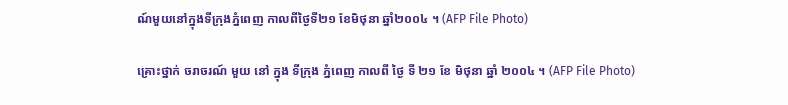ណ៍មួយនៅក្នុងទីក្រុងភ្នំពេញ កាលពីថ្ងៃទី២១ ខែមិថុនា ឆ្នាំ២០០៤ ។ (AFP File Photo)

គ្រោះថ្នាក់ ចរាចរណ៍ មួយ នៅ ក្នុង ទីក្រុង ភ្នំពេញ កាលពី ថ្ងៃ ទី ២១ ខែ មិថុនា ឆ្នាំ ២០០៤ ។ (AFP File Photo)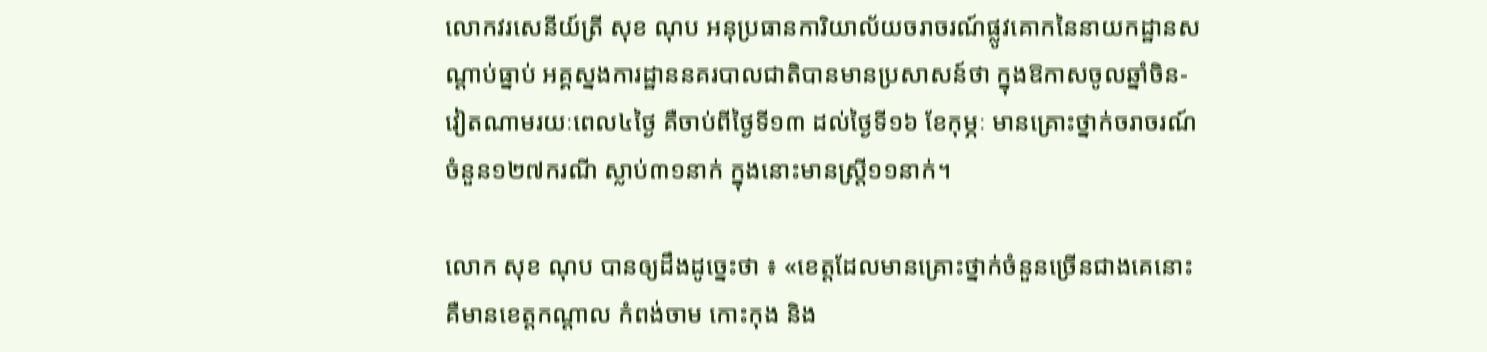លោកវរសេនីយ៍ត្រី សុខ ណុប អនុប្រធានការិយាល័យចរាចរណ៍ផ្លូវគោកនៃនាយកដ្ឋានសណ្តាប់ធ្នាប់ អគ្គស្នងការដ្ឋាននគរបាលជាតិបានមានប្រសាសន៍ថា ក្នុងឱកាសចូលឆ្នាំចិន-វៀតណាមរយៈពេល៤ថ្ងៃ គឺចាប់ពីថ្ងៃទី១៣ ដល់ថ្ងៃទី១៦ ខែកុម្ភៈ មានគ្រោះថ្នាក់ចរាចរណ៍ចំនួន១២៧ករណី ស្លាប់៣១នាក់ ក្នុងនោះមានស្រ្តី១១នាក់។

លោក សុខ ណុប បានឲ្យដឹងដូច្នេះថា ៖ «ខេត្តដែលមានគ្រោះថ្នាក់ចំនួនច្រើនជាងគេនោះគឺមានខេត្តកណ្ដាល កំពង់ចាម កោះកុង និង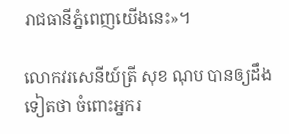រាជធានីភ្នំពេញយើងនេះ»។

លោកវរសេនីយ៍ត្រី សុខ ណុប បានឲ្យដឹងទៀតថា ចំពោះអ្នករ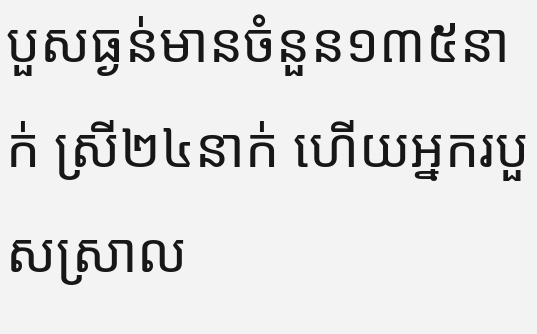បួសធ្ងន់មានចំនួន១៣៥នាក់ ស្រី២៤នាក់ ហើយអ្នករបួសស្រាល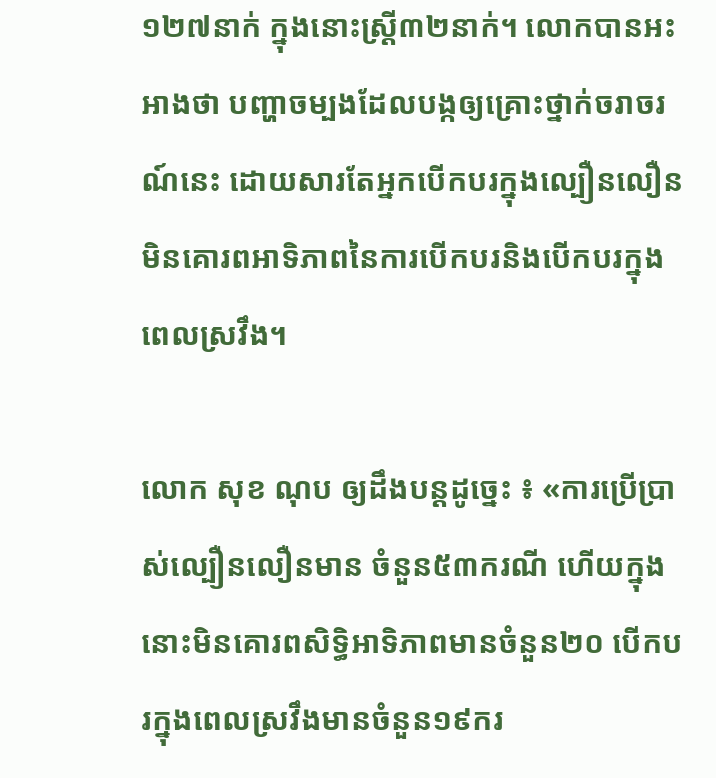១២៧នាក់ ក្នុងនោះស្រ្តី៣២នាក់។ លោកបានអះអាងថា បញ្ហាចម្បងដែលបង្កឲ្យគ្រោះថ្នាក់ចរាចរណ៍នេះ ដោយសារតែអ្នកបើកបរក្នុងល្បឿនលឿន មិនគោរពអាទិភាពនៃការបើកបរនិងបើកបរក្នុងពេលស្រវឹង។

លោក សុខ ណុប ឲ្យដឹងបន្តដូច្នេះ ៖ «ការប្រើប្រាស់ល្បឿនលឿនមាន ចំនួន៥៣ករណី ហើយក្នុងនោះមិនគោរពសិទ្ធិអាទិភាពមានចំនួន២០ បើកបរក្នុងពេលស្រវឹងមានចំនួន១៩ករ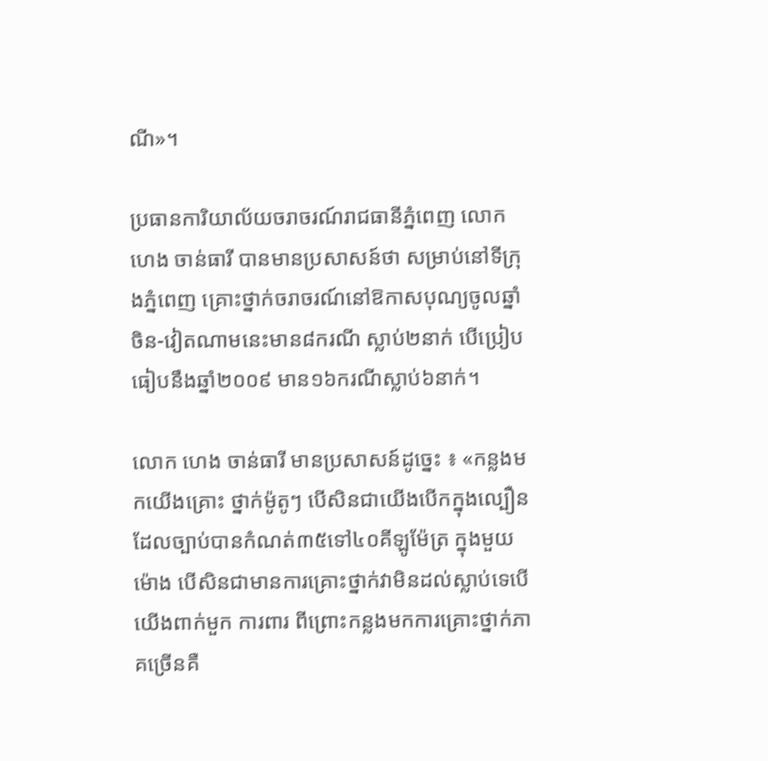ណី»។

ប្រធានការិយាល័យចរាចរណ៍រាជធានីភ្នំពេញ លោក ហេង ចាន់ធារី បានមានប្រសាសន៍ថា សម្រាប់នៅទីក្រុងភ្នំពេញ គ្រោះថ្នាក់ចរាចរណ៍នៅឱកាសបុណ្យចូលឆ្នាំចិន-វៀតណាមនេះមាន៨ករណី ស្លាប់២នាក់ បើប្រៀបធៀបនឹងឆ្នាំ២០០៩ មាន១៦ករណីស្លាប់៦នាក់។

លោក ហេង ចាន់ធារី មានប្រសាសន៍ដូច្នេះ ៖ «កន្លងមកយើងគ្រោះ ថ្នាក់ម៉ូតូៗ បើសិនជាយើងបើកក្នុងល្បឿនដែលច្បាប់បានកំណត់៣៥ទៅ៤០គីឡូម៉ែត្រ ក្នុងមួយម៉ោង បើសិនជាមានការគ្រោះថ្នាក់វាមិនដល់ស្លាប់ទេបើយើងពាក់មួក ការពារ ពីព្រោះកន្លងមកការគ្រោះថ្នាក់ភាគច្រើនគឺ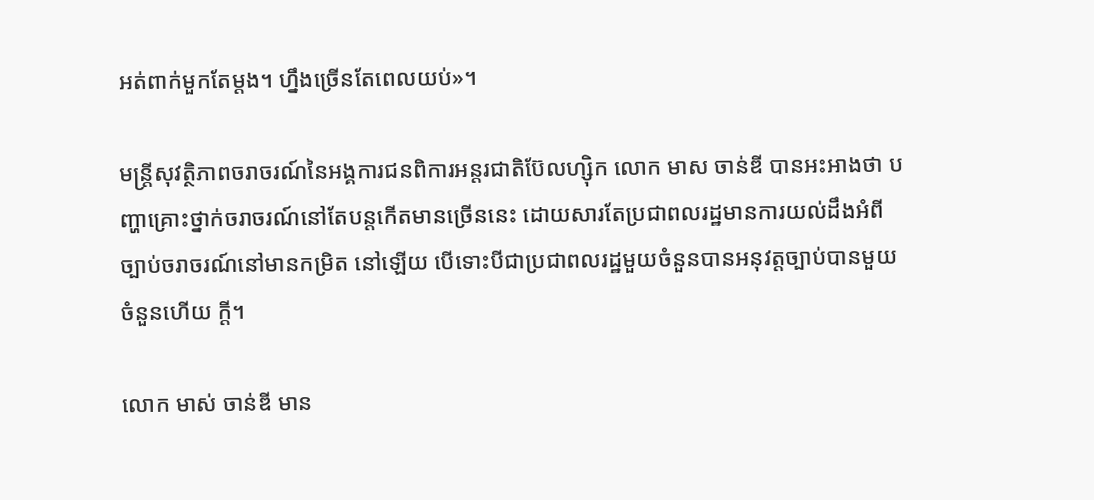អត់ពាក់មួកតែម្ដង។ ហ្នឹងច្រើនតែពេលយប់»។

មន្រ្តីសុវត្ថិភាពចរាចរណ៍នៃអង្គការជនពិការអន្តរជាតិប៊ែលហ្ស៊ិក លោក មាស ចាន់ឌី បានអះអាងថា បញ្ហាគ្រោះថ្នាក់ចរាចរណ៍នៅតែបន្តកើតមានច្រើននេះ ដោយសារតែប្រជាពលរដ្ឋមានការយល់ដឹងអំពីច្បាប់ចរាចរណ៍នៅមានកម្រិត នៅឡើយ បើទោះបីជាប្រជាពលរដ្ឋមួយចំនួនបានអនុវត្តច្បាប់បានមួយចំនួនហើយ ក្តី។

លោក មាស់ ចាន់ឌី មាន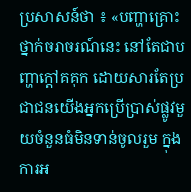ប្រសាសន៍ថា ៖ «បញ្ហាគ្រោះថ្នាក់ចរាចរណ៍នេះ នៅតែជាបញ្ហាក្ដៅគគុក ដោយសារតែប្រជាជនយើងអ្នកប្រើប្រាស់ផ្លូវមួយចំនួនធំមិនទាន់ចូលរួម ក្នុងការអ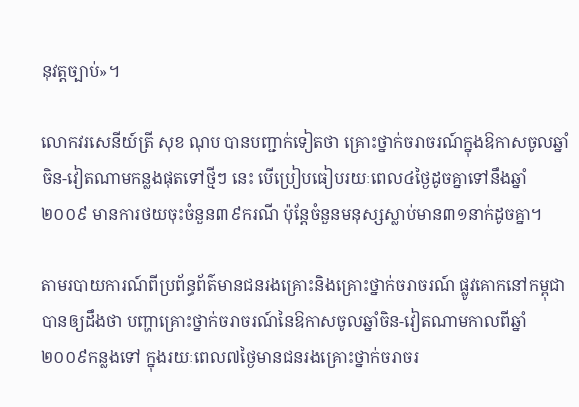នុវត្តច្បាប់»។

លោកវរសេនីយ៍ត្រី សុខ ណុប បានបញ្ជាក់ទៀតថា គ្រោះថ្នាក់ចរាចរណ៍ក្នុងឱកាសចូលឆ្នាំចិន-វៀតណាមកន្លងផុតទៅថ្មីៗ នេះ បើប្រៀបធៀបរយៈពេល៤ថ្ងៃដូចគ្នាទៅនឹងឆ្នាំ២០០៩ មានការថយចុះចំនួន៣៩ករណី ប៉ុន្តែចំនួនមនុស្សស្លាប់មាន៣១នាក់ដូចគ្នា។

តាមរបាយការណ៍ពីប្រព័ន្ធព័ត៌មានជនរងគ្រោះនិងគ្រោះថ្នាក់ចរាចរណ៍ ផ្លូវគោកនៅកម្ពុជា បានឲ្យដឹងថា បញ្ហាគ្រោះថ្នាក់ចរាចរណ៍នៃឱកាសចូលឆ្នាំចិន-វៀតណាមកាលពីឆ្នាំ ២០០៩កន្លងទៅ ក្នុងរយៈពេល៧ថ្ងៃមានជនរងគ្រោះថ្នាក់ចរាចរ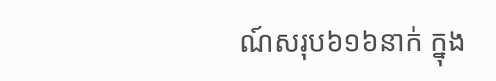ណ៍សរុប៦១៦នាក់ ក្នុង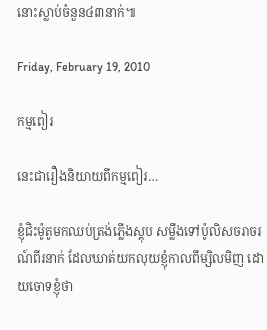នោះស្លាប់ចំនួន៤៣នាក់៕

Friday, February 19, 2010

កម្មពៀរ

នេះជារឿងនិយាយពីកម្មពៀរ…

ខ្ញុំជិះម៉ូតូមកឈប់ត្រង់ភ្លើងស្តុប សម្លឹងទៅប៉ូលិសចរាចរណ៍ពីរនាក់ ដែលឃាត់យកលុយខ្ញុំកាលពីម្សិលមិញ ដោយចោទខ្ញុំថា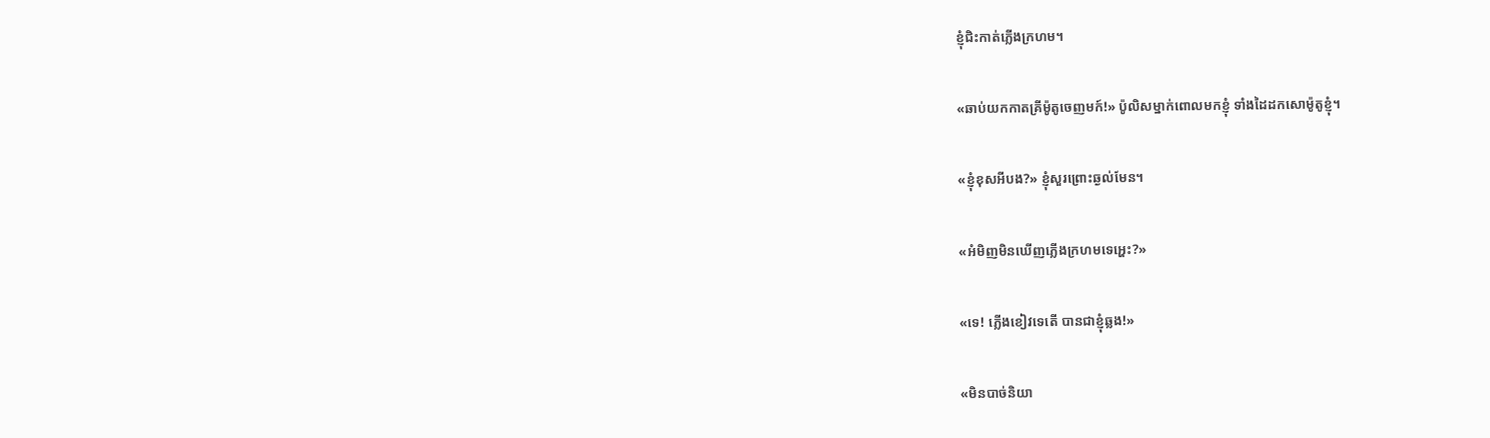ខ្ញុំជិះកាត់ភ្លើងក្រហម។

«ឆាប់យកកាតគ្រីម៉ូតូចេញមក៍!» ប៉ូលិសម្នាក់ពោលមកខ្ញុំ ទាំងដៃដកសោម៉ូតូខ្ញុំ។

«ខ្ញុំខុសអីបង?» ខ្ញុំសួរព្រោះឆ្ងល់មែន។

«អំមិញមិនឃើញភ្លើងក្រហមទេអ្ហេះ?»

«ទេ! ភ្លើងខៀវទេតើ បានជាខ្ញុំឆ្លង!»

«មិនបាច់និយា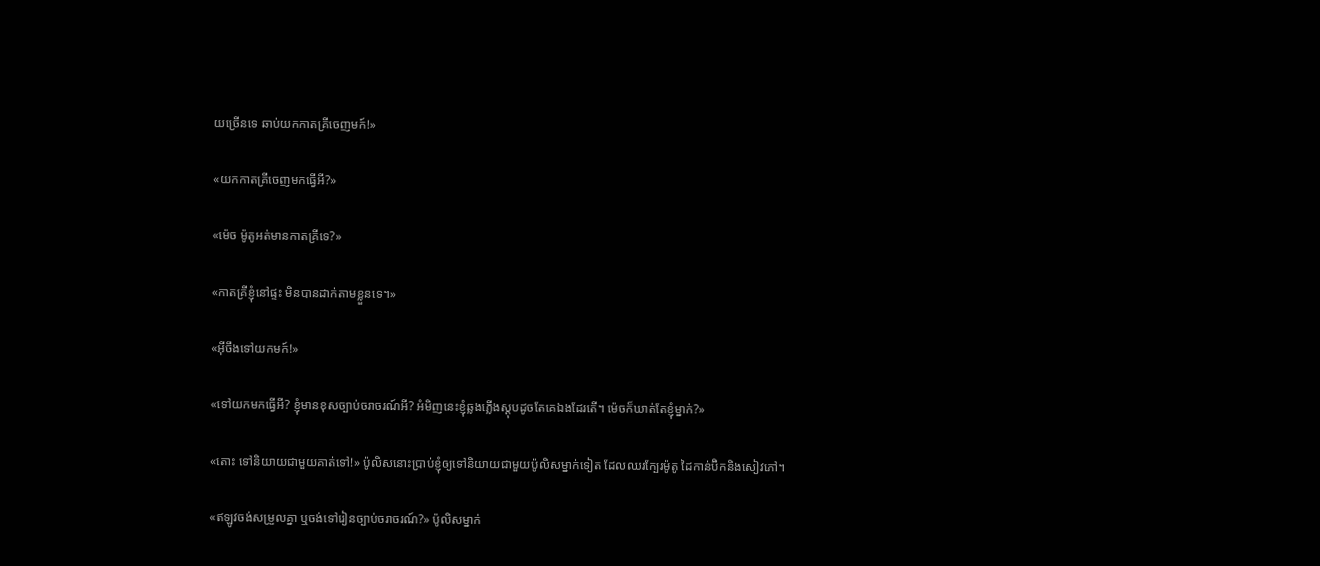យច្រើនទេ ឆាប់យកកាតគ្រីចេញមក៍!»

«យកកាតគ្រីចេញមកធ្វើអី?»

«ម៉េច ម៉ូតូអត់មានកាតគ្រីទេ?»

«កាតគ្រីខ្ញុំនៅផ្ទះ មិនបានដាក់តាមខ្លួនទេ។»

«អ៊ីចឹងទៅយកមក៍!»

«ទៅយកមកធ្វើអី? ខ្ញុំមានខុសច្បាប់ចរាចរណ៍អី? អំមិញនេះខ្ញុំឆ្លងភ្លើងស្តុបដូចតែគេឯងដែរតើ។ ម៉េចក៏ឃាត់តែខ្ញុំម្នាក់?»

«តោះ ទៅនិយាយជាមួយគាត់ទៅ!» ប៉ូលិសនោះប្រាប់ខ្ញុំឲ្យទៅនិយាយជាមួយប៉ូលិសម្នាក់ទៀត ដែលឈរក្បែរម៉ូតូ ដៃកាន់ប៊ិកនិងសៀវភៅ។

«ឥឡូវចង់សម្រួលគ្នា ឬចង់ទៅរៀនច្បាប់ចរាចរណ៍?» ប៉ូលិសម្នាក់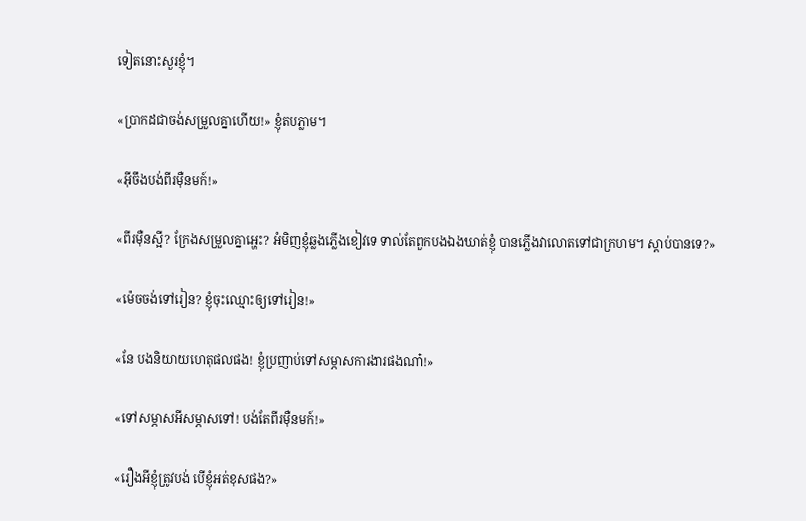ទៀតនោះសួរខ្ញុំ។

«ប្រាកដជាចង់សម្រួលគ្នាហើយ!» ខ្ញុំតបភ្លាម។

«អ៊ីចឹងបង់ពីរម៉ឺនមក៍!»

«ពីរម៉ឺនស្អី? ក្រែងសម្រួលគ្នាអ្ហេះ? អំមិញខ្ញុំឆ្លងភ្លើងខៀវទេ ទាល់តែពួកបងឯងឃាត់ខ្ញុំ បានភ្លើងវាលោតទៅជាក្រហម។ ស្ដាប់បានទេ?»

«ម៉េចចង់ទៅរៀន? ខ្ញុំចុះឈ្មោះឲ្យទៅរៀន!»

«នែ បងនិយាយហេតុផលផង! ខ្ញុំប្រញាប់ទៅសម្ភាសការងារផងណា៎!»

«ទៅសម្ភាសអីសម្ភាសទៅ! បង់តែពីរម៉ឺនមក៍!»

«រឿងអីខ្ញុំត្រូវបង់ បើខ្ញុំអត់ខុសផង?»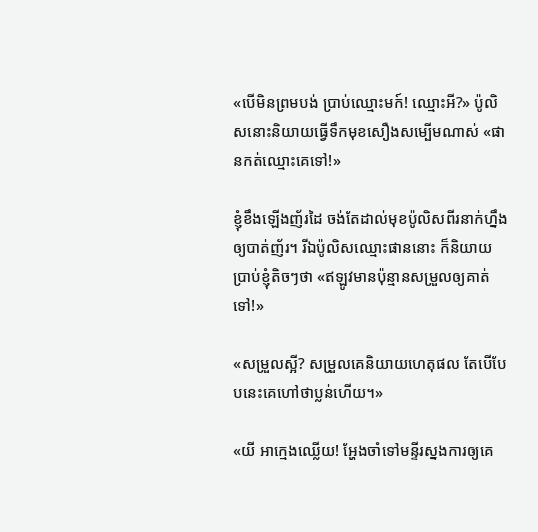«បើមិនព្រមបង់ ប្រាប់ឈ្មោះមក៍! ឈ្មោះអី?» ប៉ូលិសនោះនិយាយធ្វើទឹកមុខសឿងសម្បើមណាស់ «ផានកត់ឈ្មោះគេទៅ!»

ខ្ញុំខឹងឡើងញ័រដៃ ចង់តែដាល់មុខប៉ូលិសពីរនាក់ហ្នឹងឲ្យបាត់ញ័រ។ រីឯប៉ូលិសឈ្មោះផាននោះ ក៏និយាយប្រាប់ខ្ញុំតិចៗថា «ឥឡូវមានប៉ុន្មានសម្រួលឲ្យគាត់ទៅ!»

«សម្រួលស្អី? សម្រួលគេនិយាយហេតុផល តែបើបែបនេះគេហៅថាប្លន់ហើយ។»

«យី អាក្មេងឈ្លើយ! អ្ហែងចាំទៅមន្ទីរស្នងការឲ្យគេ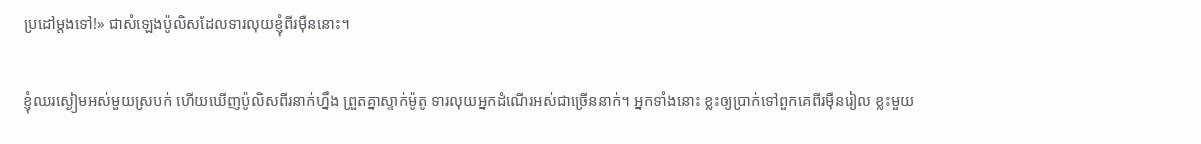ប្រដៅម្តងទៅ!» ជាសំឡេងប៉ូលិសដែលទារលុយខ្ញុំពីរម៉ឺននោះ។

ខ្ញុំឈរស្ងៀមអស់មួយស្របក់ ហើយឃើញប៉ូលិសពីរនាក់ហ្នឹង ព្រួតគ្នាស្ទាក់ម៉ូតូ ទារលុយអ្នកដំណើរអស់ជាច្រើននាក់។ អ្នកទាំងនោះ ខ្លះឲ្យប្រាក់ទៅពួកគេពីរម៉ឺនរៀល ខ្លះមួយ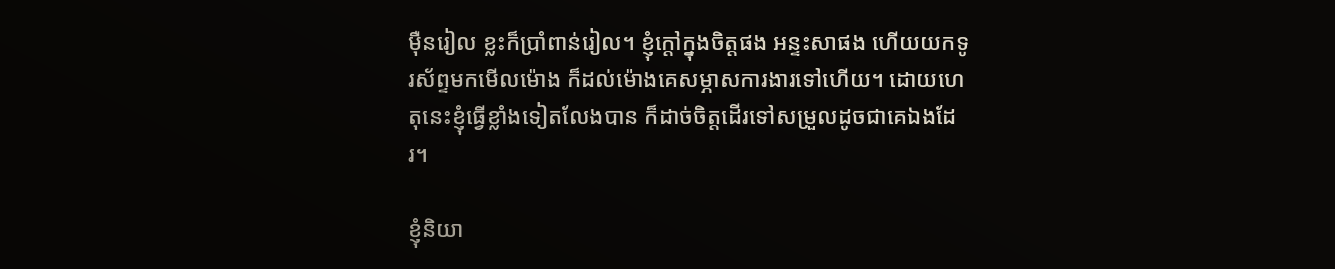ម៉ឺនរៀល ខ្លះក៏ប្រាំពាន់រៀល។ ខ្ញុំក្ដៅក្នុងចិត្តផង អន្ទះសាផង ហើយយកទូរស័ព្ទមកមើលម៉ោង ក៏ដល់ម៉ោងគេសម្ភាសការងារទៅហើយ។ ដោយហេតុនេះខ្ញុំធ្វើខ្លាំងទៀតលែងបាន ក៏ដាច់ចិត្តដើរទៅសម្រួលដូចជាគេឯងដែរ។

ខ្ញុំនិយា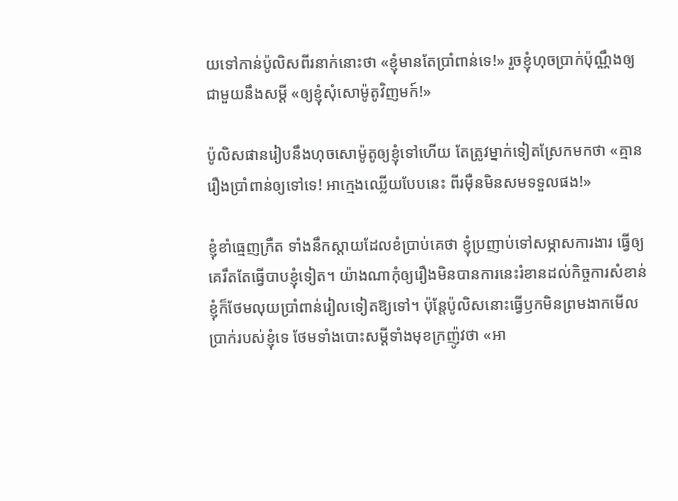យទៅកាន់ប៉ូលិសពីរនាក់នោះថា «ខ្ញុំមានតែប្រាំពាន់ទេ!» រួចខ្ញុំហុចប្រាក់ប៉ុណ្ណឹងឲ្យ ជាមួយនឹងសម្តី «ឲ្យខ្ញុំសុំសោម៉ូតូវិញមក៍!»

ប៉ូលិសផានរៀបនឹងហុចសោម៉ូតូឲ្យខ្ញុំទៅហើយ តែត្រូវម្នាក់ទៀតស្រែកមកថា «គ្មានរឿងប្រាំពាន់ឲ្យទៅទេ! អាក្មេងឈ្លើយបែបនេះ ពីរម៉ឺនមិនសមទទួលផង!»

ខ្ញុំខាំធ្មេញក្រឺត ទាំងនឹកស្ដាយដែលខំប្រាប់គេថា ខ្ញុំប្រញាប់ទៅសម្ភាសការងារ ធ្វើឲ្យគេរឹតតែធ្វើបាបខ្ញុំទៀត។ យ៉ាងណាកុំឲ្យរឿងមិនបានការនេះរំខានដល់កិច្ចការសំខាន់ ខ្ញុំក៏ថែមលុយប្រាំពាន់រៀលទៀតឱ្យទៅ។ ប៉ុន្តែប៉ូលិសនោះធ្វើឫកមិនព្រមងាកមើលប្រាក់របស់ខ្ញុំទេ ថែមទាំងបោះសម្ដីទាំងមុខក្រញ៉ូវថា «អា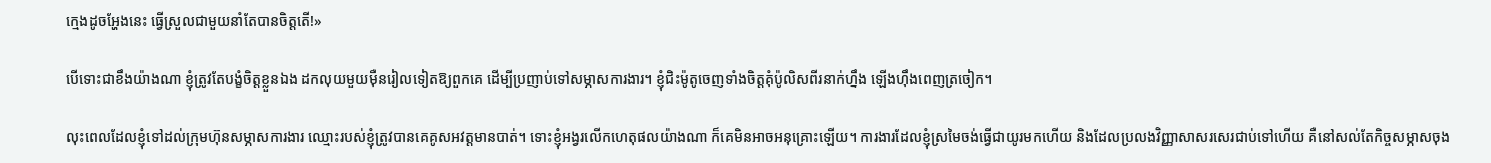ក្មេងដូចអ្ហែងនេះ ធ្វើស្រួលជាមួយនាំតែបានចិត្តតើ!»

បើទោះជាខឹងយ៉ាងណា ខ្ញុំត្រូវតែបង្ខំចិត្តខ្លួនឯង ដកលុយមួយម៉ឺនរៀលទៀតឱ្យពួកគេ ដើម្បីប្រញាប់ទៅសម្ភាសការងារ។ ខ្ញុំជិះម៉ូតូចេញទាំងចិត្តគុំប៉ូលិសពីរនាក់ហ្នឹង ឡើងហ៊ឹងពេញត្រចៀក។

លុះពេលដែលខ្ញុំទៅដល់ក្រុមហ៊ុនសម្ភាសការងារ ឈ្មោះរបស់ខ្ញុំត្រូវបានគេគូសអវត្តមានបាត់។ ទោះខ្ញុំអង្វរលើកហេតុផលយ៉ាងណា ក៏គេមិនអាចអនុគ្រោះឡើយ។ ការងារដែលខ្ញុំស្រមៃចង់ធ្វើជាយូរមកហើយ និងដែលប្រលងវិញ្ញាសាសរសេរជាប់ទៅហើយ គឺនៅសល់តែកិច្ចសម្ភាសចុង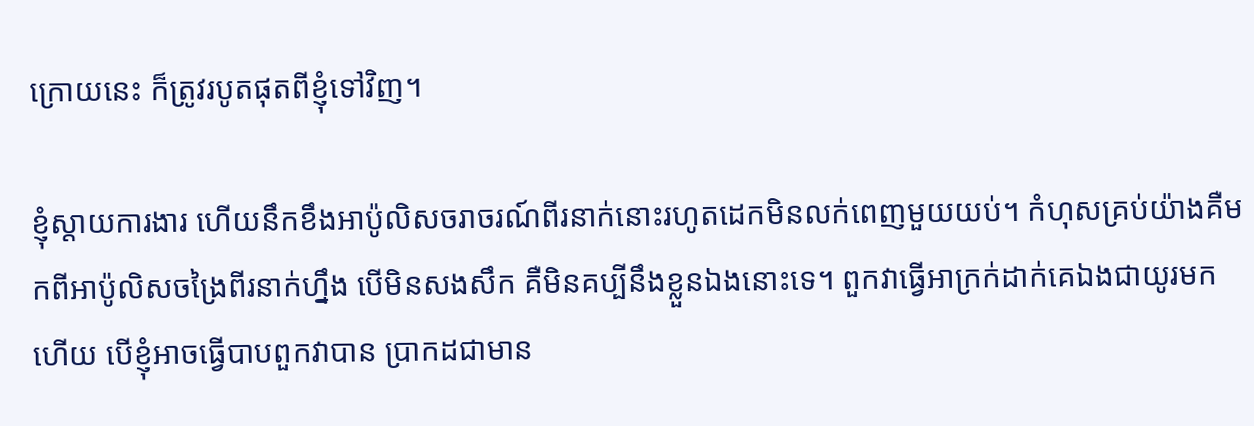ក្រោយនេះ ក៏ត្រូវរបូតផុតពីខ្ញុំទៅវិញ។

ខ្ញុំស្តាយការងារ ហើយនឹកខឹងអាប៉ូលិសចរាចរណ៍ពីរនាក់នោះរហូតដេកមិនលក់ពេញមួយយប់។ កំហុសគ្រប់យ៉ាងគឺមកពីអាប៉ូលិសចង្រៃពីរនាក់ហ្នឹង បើមិនសងសឹក គឺមិនគប្បីនឹងខ្លួនឯងនោះទេ។ ពួកវាធ្វើអាក្រក់ដាក់គេឯងជាយូរមកហើយ បើខ្ញុំអាចធ្វើបាបពួកវាបាន ប្រាកដជាមាន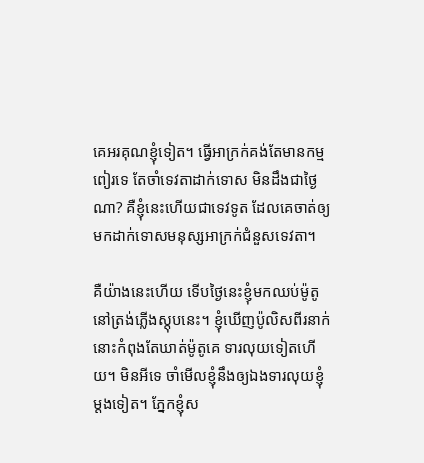គេអរគុណខ្ញុំទៀត។ ធ្វើអាក្រក់គង់តែមានកម្មពៀរទេ តែចាំទេវតាដាក់ទោស មិនដឹងជាថ្ងៃណា? គឺខ្ញុំនេះហើយជាទេវទូត ដែលគេចាត់ឲ្យមកដាក់ទោសមនុស្សអាក្រក់ជំនួសទេវតា។

គឺយ៉ាងនេះហើយ ទើបថ្ងៃនេះខ្ញុំមកឈប់ម៉ូតូនៅត្រង់ភ្លើងស្តុបនេះ។ ខ្ញុំឃើញប៉ូលិសពីរនាក់នោះកំពុងតែឃាត់ម៉ូតូគេ ទារលុយទៀតហើយ។ មិនអីទេ ចាំមើលខ្ញុំនឹងឲ្យឯងទារលុយខ្ញុំម្តងទៀត។ ភ្នែកខ្ញុំស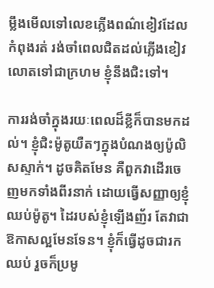ម្លឹងមើលទៅលេខភ្លើងពណ៌ខៀវដែលកំពុងរត់ រង់ចាំពេលជិតដល់ភ្លើងខៀវលោតទៅជាក្រហម ខ្ញុំនឹងជិះទៅ។

ការរង់ចាំក្នុងរយៈពេលដ៏ខ្លីក៏បានមកដល់។ ខ្ញុំជិះម៉ូតូយឺតៗក្នុងបំណងឲ្យប៉ូលិសស្ទាក់។ ដូចគិតមែន គឺពួកវាដើរចេញមកទាំងពីរនាក់ ដោយធ្វើសញ្ញាឲ្យខ្ញុំឈប់ម៉ូតូ។ ដៃរបស់ខ្ញុំឡើងញ័រ តែវាជាឱកាសល្អមែនទែន។ ខ្ញុំក៏ធ្វើដូចជារកឈប់ រួចក៏ប្រមូ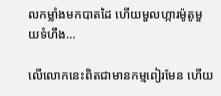លកម្លាំងមកបាតដៃ ហើយមួលហ្ការម៉ូតូមួយទំហឹង…

លើលោកនេះពិតជាមានកម្មពៀរមែន ហើយ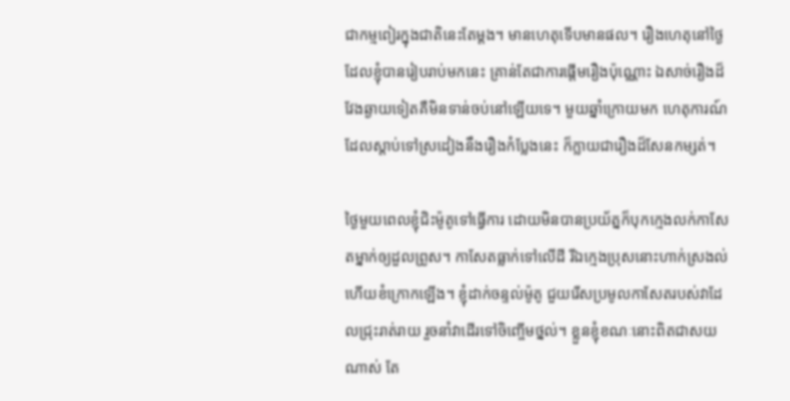ជាកម្មពៀរក្នុងជាតិនេះតែម្តង។ មានហេតុទើបមានផល។ រឿងហេតុនៅថ្ងៃដែលខ្ញុំបានរៀបរាប់មកនេះ គ្រាន់តែជាការផ្ដើមរឿងប៉ុណ្ណោះ ឯសាច់រឿងដ៏វែងឆ្ងាយទៀតគឺមិនទាន់ចប់នៅឡើយទេ។ មួយឆ្នាំក្រោយមក ហេតុការណ៍ដែលស្តាប់ទៅស្រដៀងនឹងរឿងកំប្លែងនេះ ក៏ក្លាយជារឿងដ៏សែនកម្សត់។

ថ្ងៃមួយពេលខ្ញុំជិះម៉ូតូទៅធ្វើការ ដោយមិនបានប្រយ័ត្នក៏បុកក្មេងលក់កាសែតម្នាក់ឲ្យដួលព្រូស។ កាសែតធ្លាក់ទៅលើដី រីឯក្មេងប្រុសនោះហាក់ស្រងល់ ហើយខំក្រោកឡើង។ ខ្ញុំដាក់ចន្ទល់ម៉ូតូ ជួយរើសប្រមូលកាសែតរបស់វាដែលជ្រុះរាត់រាយ រួចនាំវាដើរទៅចិញ្ចើមថ្នល់។ ខ្លួនខ្ញុំខណៈនោះពិតជាសយណាស់ តែ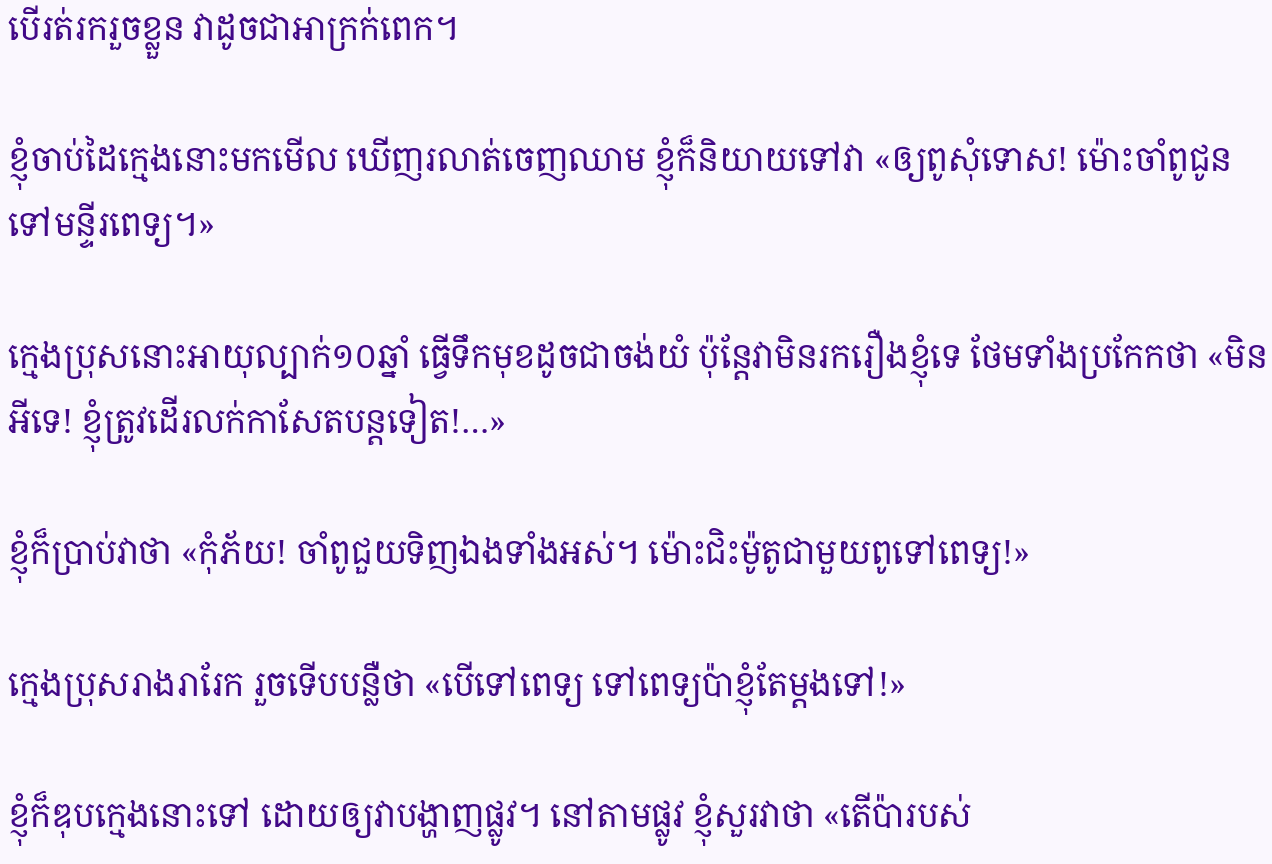បើរត់រករួចខ្លួន វាដូចជាអាក្រក់ពេក។

ខ្ញុំចាប់ដៃក្មេងនោះមកមើល ឃើញរលាត់ចេញឈាម ខ្ញុំក៏និយាយទៅវា «ឲ្យពូសុំទោស! ម៉ោះចាំពូជូនទៅមន្ទីរពេទ្យ។»

ក្មេងប្រុសនោះអាយុល្បាក់១០ឆ្នាំ ធ្វើទឹកមុខដូចជាចង់យំ ប៉ុន្តែវាមិនរករឿងខ្ញុំទេ ថែមទាំងប្រកែកថា «មិនអីទេ! ខ្ញុំត្រូវដើរលក់កាសែតបន្តទៀត!…»

ខ្ញុំក៏ប្រាប់វាថា «កុំភ័យ! ចាំពូជួយទិញឯងទាំងអស់។ ម៉ោះជិះម៉ូតូជាមួយពូទៅពេទ្យ!»

ក្មេងប្រុសរាងរារែក រួចទើបបន្លឺថា «បើទៅពេទ្យ ទៅពេទ្យប៉ាខ្ញុំតែម្តងទៅ!»

ខ្ញុំក៏ឌុបក្មេងនោះទៅ ដោយឲ្យវាបង្ហាញផ្លូវ។ នៅតាមផ្លូវ ខ្ញុំសួរវាថា «តើប៉ារបស់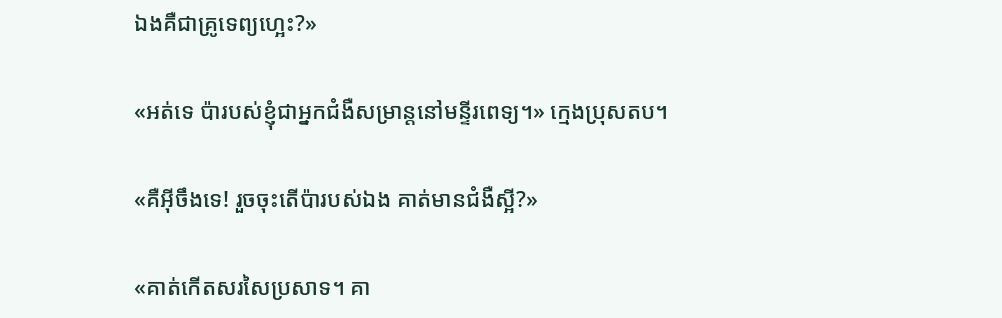ឯងគឺជាគ្រូទេព្យហ្អេះ?»

«អត់ទេ ប៉ារបស់ខ្ញុំជាអ្នកជំងឺសម្រាន្តនៅមន្ទីរពេទ្យ។» ក្មេងប្រុសតប។

«គឺអ៊ីចឹងទេ! រួចចុះតើប៉ារបស់ឯង គាត់មានជំងឺស្អី?»

«គាត់កើតសរសៃប្រសាទ។ គា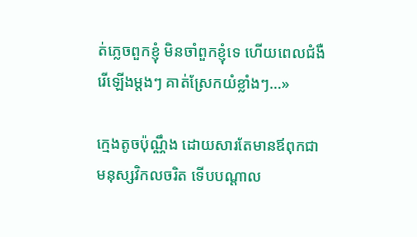ត់ភ្លេចពួកខ្ញុំ មិនចាំពួកខ្ញុំទេ ហើយពេលជំងឺរើឡើងម្តងៗ គាត់ស្រែកយំខ្លាំងៗ…»

ក្មេងតូចប៉ុណ្ណឹង ដោយសារតែមានឪពុកជាមនុស្សវិកលចរិត ទើបបណ្ដាល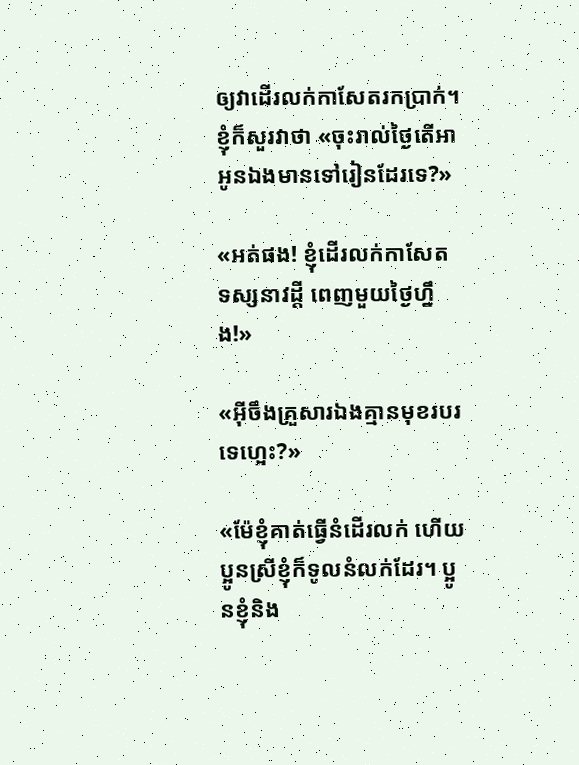ឲ្យវាដើរលក់កាសែតរកប្រាក់។ ខ្ញុំក៏សួរវាថា «ចុះរាល់ថ្ងៃតើអាអូនឯងមានទៅរៀនដែរទេ?»

«អត់ផង! ខ្ញុំដើរលក់កាសែត ទស្សនាវដ្តី ពេញមួយថ្ងៃហ្នឹង!»

«អ៊ីចឹងគ្រួសារឯងគ្មានមុខរបរទេហ្អេះ?»

«ម៉ែខ្ញុំគាត់ធ្វើនំដើរលក់ ហើយប្អូនស្រីខ្ញុំក៏ទូលនំលក់ដែរ។ ប្អូនខ្ញុំនិង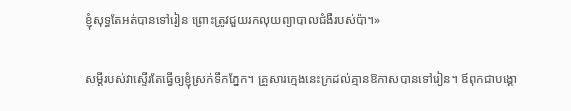ខ្ញុំសុទ្ធតែអត់បានទៅរៀន ព្រោះត្រូវជួយរកលុយព្យាបាលជំងឺរបស់ប៉ា។»

សម្តីរបស់វាស្ទើរតែធ្វើឲ្យខ្ញុំស្រក់ទឹកភ្នែក។ គ្រួសារក្មេងនេះក្រដល់គ្មានឱកាសបានទៅរៀន។ ឪពុកជាបង្គោ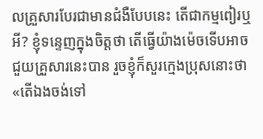លគ្រួសារបែរជាមានជំងឺបែបនេះ តើជាកម្មពៀរឬអី? ខ្ញុំទន្ទេញក្នុងចិត្តថា តើធ្វើយ៉ាងម៉េចទើបអាចជួយគ្រួសារនេះបាន រួចខ្ញុំក៏សួរក្មេងប្រុសនោះថា «តើឯងចង់ទៅ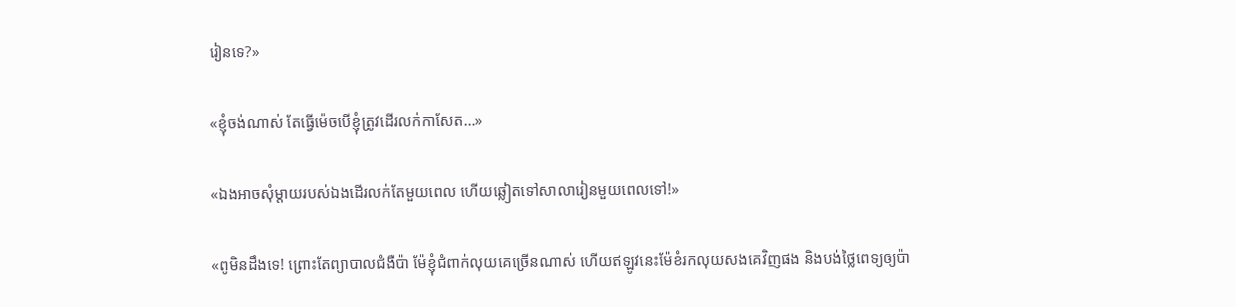រៀនទេ?»

«ខ្ញុំចង់ណាស់ តែធ្វើម៉េចបើខ្ញុំត្រូវដើរលក់កាសែត…»

«ឯងអាចសុំម្តាយរបស់ឯងដើរលក់តែមួយពេល ហើយឆ្លៀតទៅសាលារៀនមួយពេលទៅ!»

«ពូមិនដឹងទេ! ព្រោះតែព្យាបាលជំងឺប៉ា ម៉ែខ្ញុំជំពាក់លុយគេច្រើនណាស់ ហើយឥឡូវនេះម៉ែខំរកលុយសងគេវិញផង និងបង់ថ្លៃពេទ្យឲ្យប៉ា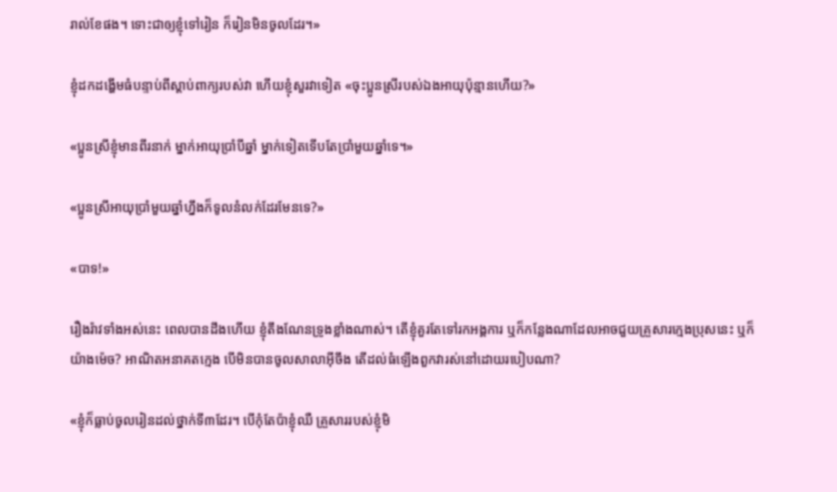រាល់ខែផង។ ទោះជាឲ្យខ្ញុំទៅរៀន ក៏រៀនមិនចូលដែរ។»

ខ្ញុំដកដង្ហើមធំបន្ទាប់ពីស្តាប់ពាក្យរបស់វា ហើយខ្ញុំសួរវាទៀត «ចុះប្អូនស្រីរបស់ឯងអាយុប៉ុន្មានហើយ?»

«ប្អូនស្រីខ្ញុំមានពីរនាក់ ម្នាក់អាយុប្រាំបីឆ្នាំ ម្នាក់ទៀតទើបតែប្រាំមួយឆ្នាំទេ។»

«ប្អូនស្រីអាយុប្រាំមួយឆ្នាំហ្នឹងក៏ទូលនំលក់ដែរមែនទេ?»

«បាទ!»

រឿងរ៉ាវទាំងអស់នេះ ពេលបានដឹងហើយ ខ្ញុំតឹងណែនទ្រូងខ្លាំងណាស់។ តើខ្ញុំគួរតែទៅរកអង្គការ ឬក៏កន្លែងណាដែលអាចជួយគ្រួសារក្មេងប្រុសនេះ ឬក៏យ៉ាងម៉េច? អាណិតអនាគតក្មេង បើមិនបានចូលសាលាអ៊ីចឹង តើដល់ធំឡើងពួកវារស់នៅដោយរបៀបណា?

«ខ្ញុំក៏ធ្លាប់ចូលរៀនដល់ថ្នាក់ទី៣ដែរ។ បើកុំតែប៉ាខ្ញុំឈឺ គ្រួសាររបស់ខ្ញុំមិ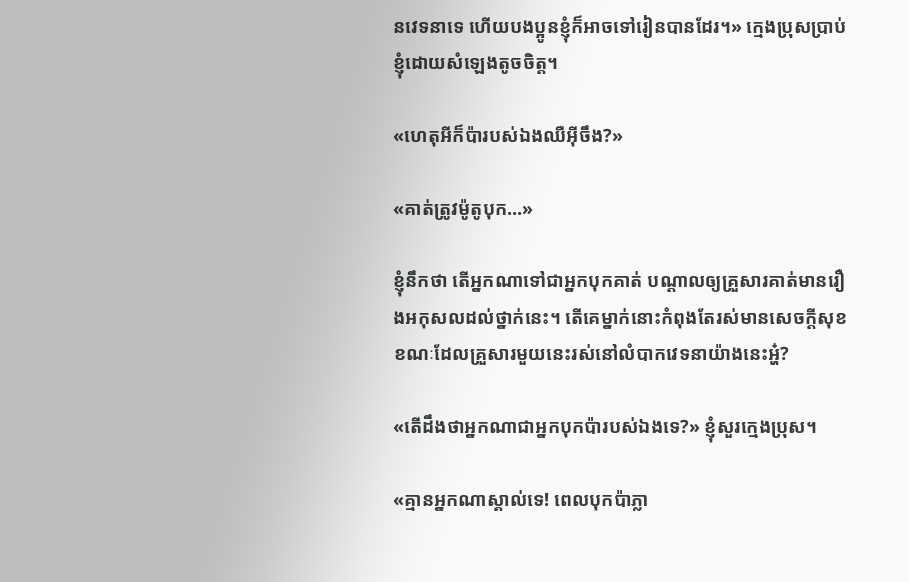នវេទនាទេ ហើយបងប្អូនខ្ញុំក៏អាចទៅរៀនបានដែរ។» ក្មេងប្រុសប្រាប់ខ្ញុំដោយសំឡេងតូចចិត្ត។

«ហេតុអីក៏ប៉ារបស់ឯងឈឺអ៊ីចឹង?»

«គាត់ត្រូវម៉ូតូបុក…»

ខ្ញុំនឹកថា តើអ្នកណាទៅជាអ្នកបុកគាត់ បណ្តាលឲ្យគ្រួសារគាត់មានរឿងអកុសលដល់ថ្នាក់នេះ។ តើគេម្នាក់នោះកំពុងតែរស់មានសេចក្តីសុខ ខណៈដែលគ្រួសារមួយនេះរស់នៅលំបាកវេទនាយ៉ាងនេះអ្ហ៎?

«តើដឹងថាអ្នកណាជាអ្នកបុកប៉ារបស់ឯងទេ?» ខ្ញុំសួរក្មេងប្រុស។

«គ្មានអ្នកណាស្គាល់ទេ! ពេលបុកប៉ាភ្លា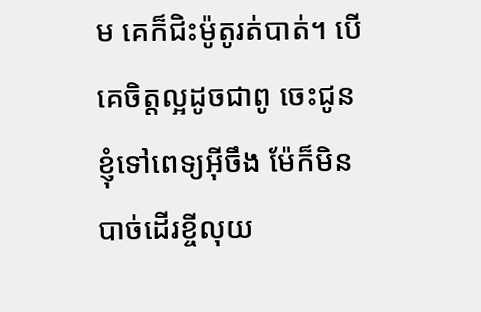ម គេក៏ជិះម៉ូតូរត់បាត់។ បើគេចិត្តល្អដូចជាពូ ចេះជូនខ្ញុំទៅពេទ្យអ៊ីចឹង ម៉ែក៏មិនបាច់ដើរខ្ចីលុយ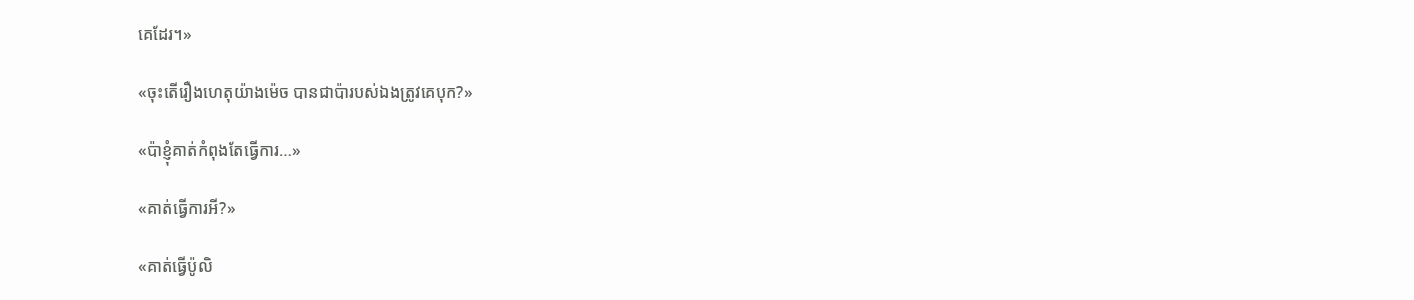គេដែរ។»

«ចុះតើរឿងហេតុយ៉ាងម៉េច បានជាប៉ារបស់ឯងត្រូវគេបុក?»

«ប៉ាខ្ញុំគាត់កំពុងតែធ្វើការ…»

«គាត់ធ្វើការអី?»

«គាត់ធ្វើប៉ូលិ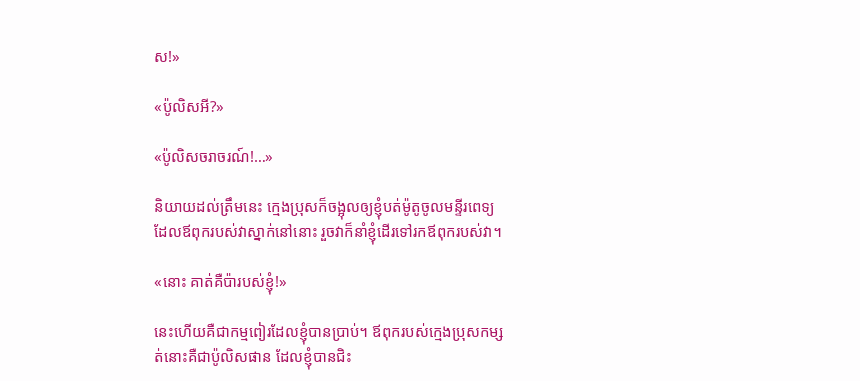ស!»

«ប៉ូលិសអី?»

«ប៉ូលិសចរាចរណ៍!…»

និយាយដល់ត្រឹមនេះ ក្មេងប្រុសក៏ចង្អុលឲ្យខ្ញុំបត់ម៉ូតូចូលមន្ទីរពេទ្យ ដែលឪពុករបស់វាស្នាក់នៅនោះ រួចវាក៏នាំខ្ញុំដើរទៅរកឪពុករបស់វា។

«នោះ គាត់គឺប៉ារបស់ខ្ញុំ!»

នេះហើយគឺជាកម្មពៀរដែលខ្ញុំបានប្រាប់។ ឪពុករបស់ក្មេងប្រុសកម្សត់នោះគឺជាប៉ូលិសផាន ដែលខ្ញុំបានជិះ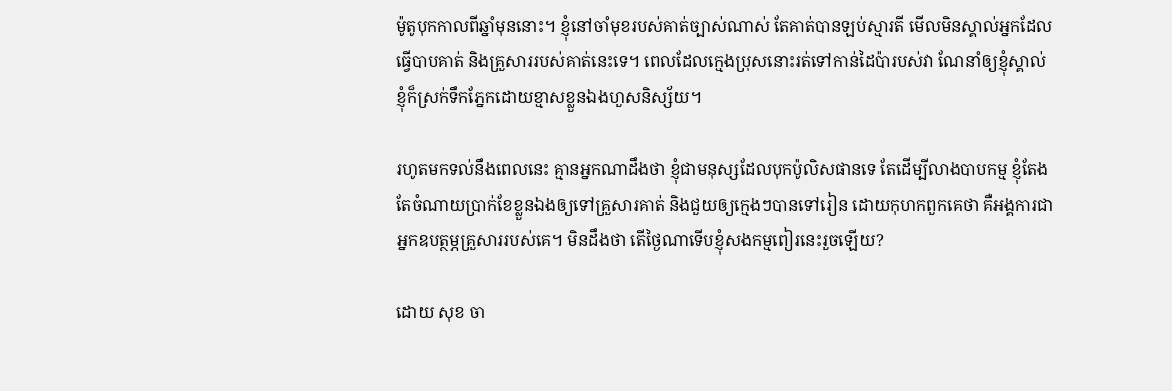ម៉ូតូបុកកាលពីឆ្នាំមុននោះ។ ខ្ញុំនៅចាំមុខរបស់គាត់ច្បាស់ណាស់ តែគាត់បានឡប់ស្មារតី មើលមិនស្គាល់អ្នកដែលធ្វើបាបគាត់ និងគ្រួសាររបស់គាត់នេះទេ។ ពេលដែលក្មេងប្រុសនោះរត់ទៅកាន់ដៃប៉ារបស់វា ណែនាំឲ្យខ្ញុំស្គាល់ ខ្ញុំក៏ស្រក់ទឹកភ្នែកដោយខ្មាសខ្លួនឯងហួសនិស្ស័យ។

រហូតមកទល់នឹងពេលនេះ គ្មានអ្នកណាដឹងថា ខ្ញុំជាមនុស្សដែលបុកប៉ូលិសផានទេ តែដើម្បីលាងបាបកម្ម ខ្ញុំតែងតែចំណាយប្រាក់ខែខ្លួនឯងឲ្យទៅគ្រួសារគាត់ និងជួយឲ្យក្មេងៗបានទៅរៀន ដោយកុហកពួកគេថា គឺអង្គការជាអ្នកឧបត្ថម្ភគ្រួសាររបស់គេ។ មិនដឹងថា តើថ្ងៃណាទើបខ្ញុំសងកម្មពៀរនេះរួចឡើយ?

ដោយ សុខ ចា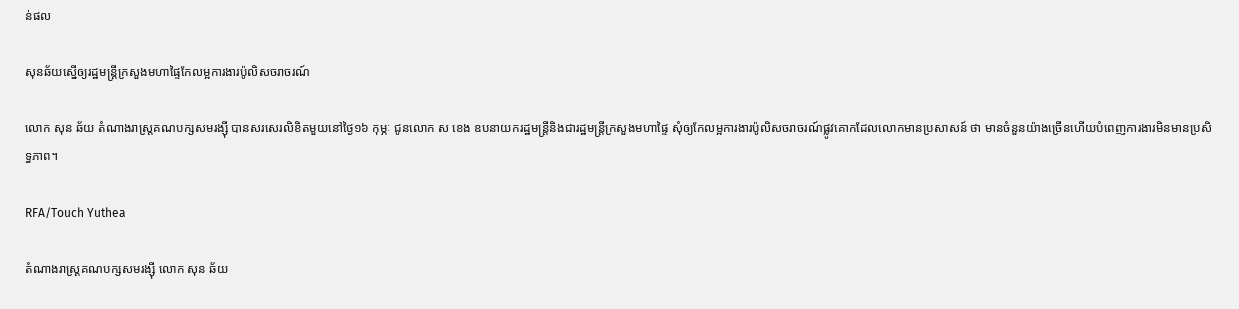ន់ផល

សុនឆ័យស្នើឲ្យរដ្ឋមន្រ្តីក្រសួងមហាផ្ទៃកែលម្អការងារប៉ូលិសចរាចរណ៍

លោក សុន ឆ័យ តំណាងរាស្រ្តគណបក្សសមរង្ស៊ី បានសរសេរលិខិតមួយនៅថ្ងៃ១៦ កុម្ភៈ ជូនលោក ស ខេង ឧបនាយករដ្ឋមន្រ្តីនិងជារដ្ឋមន្រ្តីក្រសួងមហាផ្ទៃ សុំឲ្យកែលម្អការងារប៉ូលិសចរាចរណ៍ផ្លូវគោកដែលលោកមានប្រសាសន៍ ថា មានចំនួនយ៉ាងច្រើនហើយបំពេញការងារមិនមានប្រសិទ្ធភាព។

RFA/Touch Yuthea

តំណាងរាស្រ្ដគណបក្សសមរង្ស៊ី លោក សុន ឆ័យ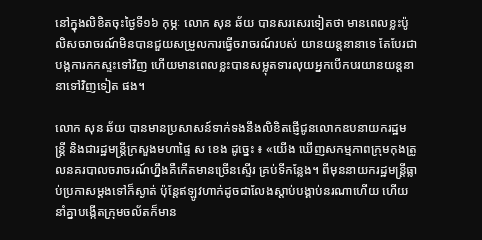នៅក្នុងលិខិតចុះថ្ងៃទី១៦ កុម្ភៈ លោក សុន ឆ័យ បានសរសេរទៀតថា មានពេលខ្លះប៉ូលិសចរាចរណ៍មិនបានជួយសម្រួលការធ្វើចរាចរណ៍របស់ យានយន្តនានាទេ តែបែរជាបង្កការកកស្ទះទៅវិញ ហើយមានពេលខ្លះបានសម្លុតទារលុយអ្នកបើកបរយានយន្តនានាទៅវិញទៀត ផង។

លោក សុន ឆ័យ បានមានប្រសាសន៍ទាក់ទងនឹងលិខិតផ្ញើជូនលោកឧបនាយករដ្ឋមន្រ្តី និងជារដ្ឋមន្រ្តីក្រសួងមហាផ្ទៃ ស ខេង ដូច្នេះ ៖ «យើង ឃើញសកម្មភាពក្រុមកុងត្រូលនគរបាលចរាចរណ៍ហ្នឹងគឺកើតមានច្រើនស្ទើរ គ្រប់ទីកន្លែង។ ពីមុននាយករដ្ឋមន្រ្តីធ្លាប់ប្រកាសម្ដងទៅក៏ស្ងាត់ ប៉ុន្តែឥឡូវហាក់ដូចជាលែងស្ដាប់បង្គាប់នរណាហើយ ហើយនាំគ្នាបង្កើតក្រុមចល័តក៏មាន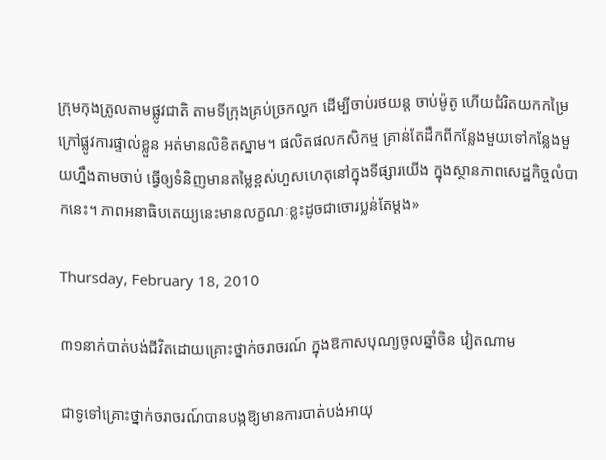ក្រុមកុងត្រូលតាមផ្លូវជាតិ តាមទីក្រុងគ្រប់ច្រកល្ហក ដើម្បីចាប់រថយន្ត ចាប់ម៉ូតូ ហើយជំរិតយកកម្រៃក្រៅផ្លូវការផ្ទាល់ខ្លួន អត់មានលិខិតស្នាម។ ផលិតផលកសិកម្ម គ្រាន់តែដឹកពីកន្លែងមួយទៅកន្លែងមួយហ្នឹងតាមចាប់ ធ្វើឲ្យទំនិញមានតម្លៃខ្ពស់ហួសហេតុនៅក្នុងទីផ្សារយើង ក្នុងស្ថានភាពសេដ្ឋកិច្ចលំបាកនេះ។ ភាពអនាធិបតេយ្យនេះមានលក្ខណៈខ្លះដូចជាចោរប្លន់តែម្ដង»

Thursday, February 18, 2010

៣១នាក់បាត់បង់ជីវិតដោយគ្រោះថ្នាក់ចរាចរណ៍ ក្នុងឱកាសបុណ្យចូលឆ្នាំចិន វៀតណាម

ជាទូទៅគ្រោះថ្នាក់ចរាចរណ៍បានបង្កឱ្យមានការបាត់បង់អាយុ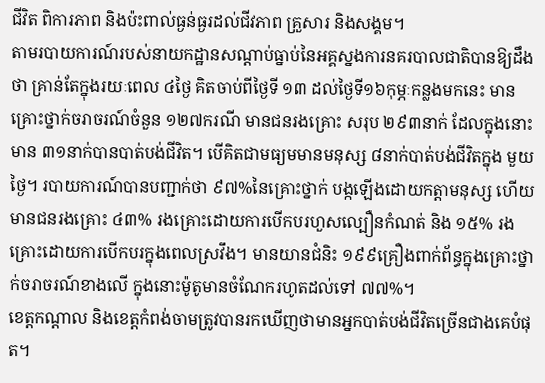ជីវិត ពិការភាព និងប៉ះពាល់ធ្ងន់ធ្ងរដល់ជីវភាព គ្រួសារ និងសង្គម។
តាមរបាយការណ៍របស់នាយកដ្ឋានសណ្តាប់ធ្នាប់នៃអគ្គស្នងការនគរបាលជាតិបានឱ្យដឹងថា គ្រាន់តែក្នុងរយៈពេល ៤ថ្ងៃ គិតចាប់ពីថ្ងៃទី ១៣ ដល់ថ្ងៃទី១៦កុម្ភៈកន្លងមកនេះ មានគ្រោះថ្នាក់ចរាចរណ៍ចំនួន ១២៧ករណី មានជនរងគ្រោះ សរុប ២៩៣នាក់ ដែលក្នុងនោះមាន ៣១នាក់បានបាត់បង់ជីវិត។ បើគិតជាមធ្យមមានមនុស្ស ៨នាក់បាត់បង់ជីវិតក្នុង មួយថ្ងៃ។ របាយការណ៍បានបញ្ជាក់ថា ៩៧%នៃគ្រោះថ្នាក់ បង្កឡើងដោយកត្តាមនុស្ស ហើយមានជនរងគ្រោះ ៤៣% រងគ្រោះដោយការបើកបរហួសល្បឿនកំណត់ និង ១៥% រងគ្រោះដោយការបើកបរក្នុងពេលស្រវឹង។ មានយានជំនិះ ១៩៩គ្រឿងពាក់ព័ន្ធក្នុងគ្រោះថ្នាក់ចរាចរណ៍ខាងលើ ក្នុងនោះម៉ូតូមានចំណែករហូតដល់ទៅ ៧៧%។
ខេត្តកណ្តាល និងខេត្តកំពង់ចាមត្រូវបានរកឃើញថាមានអ្នកបាត់បង់ជីវិតច្រើនជាងគេបំផុត។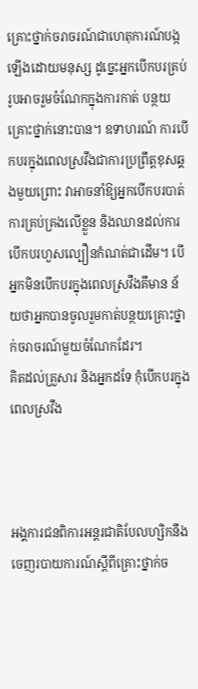គ្រោះថ្នាក់ចរាចរណ៍ជាហេតុការណ៍បង្កឡើងដោយមនុស្ស ដូច្នេះអ្នកបើកបរគ្រប់រូបអាចរួមចំណែកក្នុងការកាត់ បន្ថយគ្រោះថ្នាក់នោះបាន។ ឧទាហរណ៍ ការបើកបរក្នុងពេលស្រវឹងជាការប្រព្រឹត្តខុសឆ្គងមួយព្រោះ វាអាចនាំឱ្យអ្នកបើកបរបាត់ការគ្រប់គ្រងលើខ្លួន និងឈានដល់ការបើកបរហួសល្បឿនកំណត់ជាដើម។ បើអ្នកមិនបើកបរក្នុងពេលស្រវឹងគឹមាន ន័យថាអ្នកបានចូលរួមកាត់បន្ថយគ្រោះថ្នាក់ចរាចរណ៍មួយចំណែកដែរ។
គិតដល់គ្រួសារ និងអ្នកដទែ កុំបើកបរក្នុងពេលស្រវឹង



អង្គការជនពិការអន្តរជាតិបែលហ្សិកនឹងចេញរបាយការណ៍ស្តីពីគ្រោះថ្នាក់ច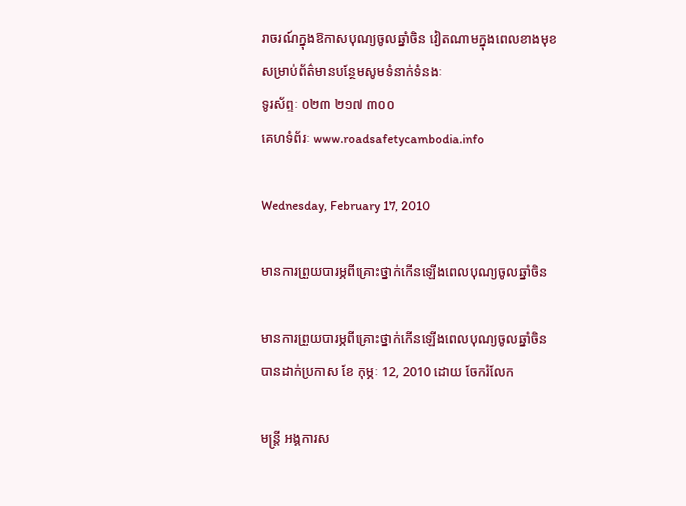រាចរណ៍ក្នុងឱកាសបុណ្យចូលឆ្នាំចិន វៀតណាមក្នុងពេលខាងមុខ
សម្រាប់ព័ត៌មានបន្ថែមសូមទំនាក់ទំនងៈ
ទូរស័ព្ទៈ ០២៣ ២១៧ ៣០០
គេហទំព័រៈ www.roadsafetycambodia.info

Wednesday, February 17, 2010

មានការព្រួយបារម្ភពីគ្រោះថ្នាក់កើនឡើងពេលបុណ្យចូលឆ្នាំចិន

មានការព្រួយបារម្ភពីគ្រោះថ្នាក់កើនឡើងពេលបុណ្យចូលឆ្នាំចិន
បានដាក់ប្រកាស ខែ កុម្ភៈ 12, 2010 ដោយ ចែករំលែក

មន្រ្តី អង្គការស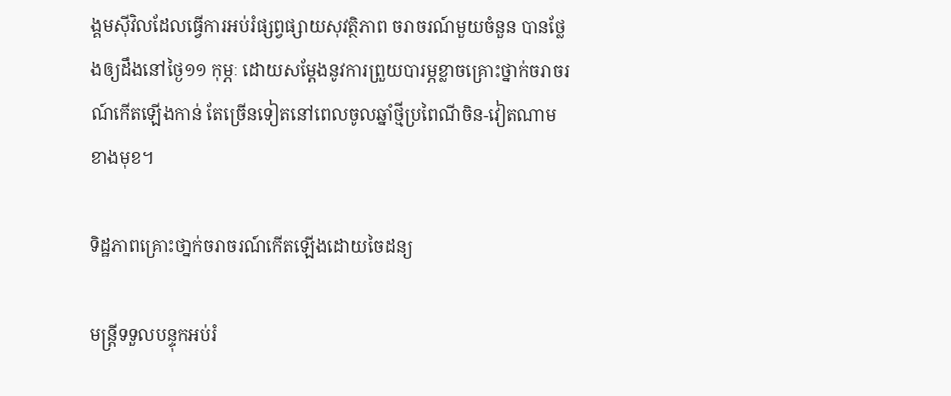ង្គមស៊ីវិលដែលធ្វើការអប់រំផ្សព្វផ្សាយសុវត្ថិភាព ចរាចរណ៍មួយចំនួន បានថ្លែងឲ្យដឹងនៅថ្ងៃ១១ កុម្ភៈ ដោយសម្តែងនូវការព្រួយបារម្ភខ្លាចគ្រោះថ្នាក់ចរាចរណ៍កើតឡើងកាន់ តែច្រើនទៀតនៅពេលចូលឆ្នាំថ្មីប្រពៃណីចិន-វៀតណាមខាងមុខ។

ទិដ្ឋភាពគ្រោះថា្នក់ចរាចរណ៍កើតឡើងដោយចៃដន្យ

មន្រ្តីទទួលបន្ទុកអប់រំ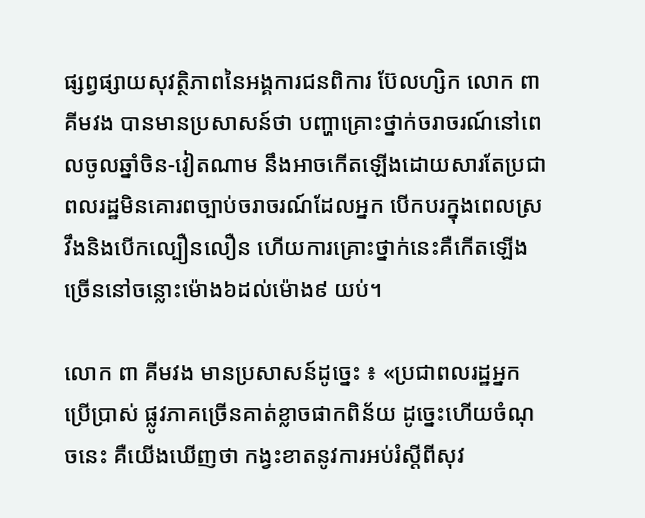ផ្សព្វផ្សាយសុវត្ថិភាពនៃអង្គការជនពិការ ប៊ែលហ្សិក លោក ពា គីមវង បានមានប្រសាសន៍ថា បញ្ហាគ្រោះថ្នាក់ចរាចរណ៍នៅពេលចូលឆ្នាំចិន-វៀតណាម នឹងអាចកើតឡើងដោយសារតែប្រជាពលរដ្ឋមិនគោរពច្បាប់ចរាចរណ៍ដែលអ្នក បើកបរក្នុងពេលស្រវឹងនិងបើកល្បឿនលឿន ហើយការគ្រោះថ្នាក់នេះគឺកើតឡើងច្រើននៅចន្លោះម៉ោង៦ដល់ម៉ោង៩ យប់។

លោក ពា គីមវង មានប្រសាសន៍ដូច្នេះ ៖ «ប្រជាពលរដ្ឋអ្នក ប្រើប្រាស់ ផ្លូវភាគច្រើនគាត់ខ្លាចផាកពិន័យ ដូច្នេះហើយចំណុចនេះ គឺយើងឃើញថា កង្វះខាតនូវការអប់រំស្ដីពីសុវ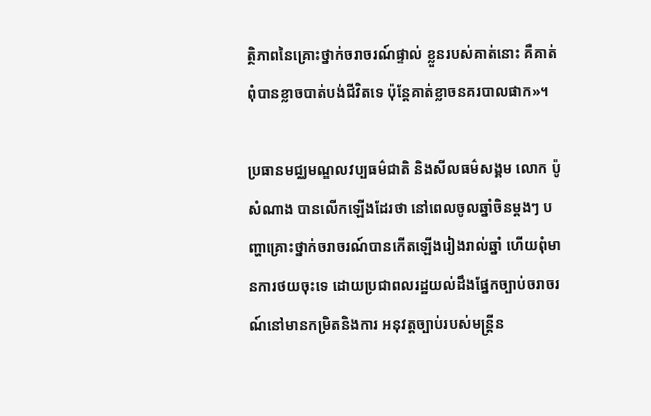ត្ថិភាពនៃគ្រោះថ្នាក់ចរាចរណ៍ផ្ទាល់ ខ្លួនរបស់គាត់នោះ គឺគាត់ពុំបានខ្លាចបាត់បង់ជីវិតទេ ប៉ុន្តែគាត់ខ្លាចនគរបាលផាក»។

ប្រធានមជ្ឈមណ្ឌលវប្បធម៌ជាតិ និងសីលធម៌សង្គម លោក ប៉ូ សំណាង បានលើកឡើងដែរថា នៅពេលចូលឆ្នាំចិនម្តងៗ បញ្ហាគ្រោះថ្នាក់ចរាចរណ៍បានកើតឡើងរៀងរាល់ឆ្នាំ ហើយពុំមានការថយចុះទេ ដោយប្រជាពលរដ្ឋយល់ដឹងផ្នែកច្បាប់ចរាចរណ៍នៅមានកម្រិតនិងការ អនុវត្តច្បាប់របស់មន្រ្តីន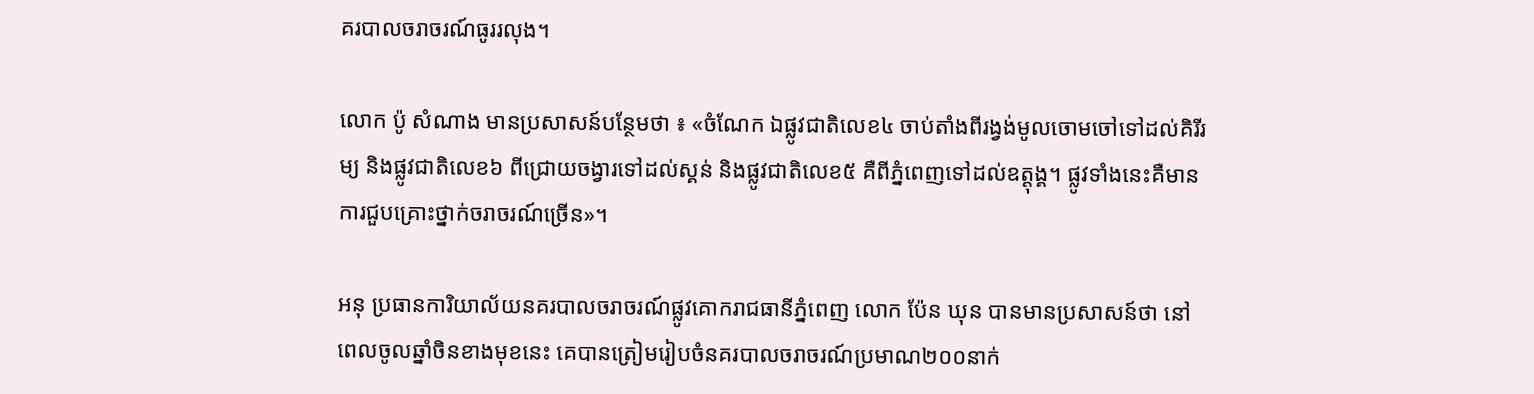គរបាលចរាចរណ៍ធូររលុង។

លោក ប៉ូ សំណាង មានប្រសាសន៍បន្ថែមថា ៖ «ចំណែក ឯផ្លូវជាតិលេខ៤ ចាប់តាំងពីរង្វង់មូលចោមចៅទៅដល់គិរីរម្យ និងផ្លូវជាតិលេខ៦ ពីជ្រោយចង្វារទៅដល់ស្គន់ និងផ្លូវជាតិលេខ៥ គឺពីភ្នំពេញទៅដល់ឧត្ដុង្គ។ ផ្លូវទាំងនេះគឺមានការជួបគ្រោះថ្នាក់ចរាចរណ៍ច្រើន»។

អនុ ប្រធានការិយាល័យនគរបាលចរាចរណ៍ផ្លូវគោករាជធានីភ្នំពេញ លោក ប៉ែន ឃុន បានមានប្រសាសន៍ថា នៅពេលចូលឆ្នាំចិនខាងមុខនេះ គេបានត្រៀមរៀបចំនគរបាលចរាចរណ៍ប្រមាណ២០០នាក់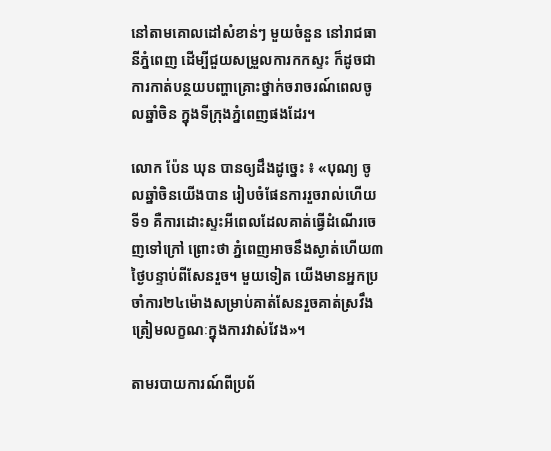នៅតាមគោលដៅសំខាន់ៗ មួយចំនួន នៅរាជធានីភ្នំពេញ ដើម្បីជួយសម្រួលការកកស្ទះ ក៏ដូចជាការកាត់បន្ថយបញ្ហាគ្រោះថ្នាក់ចរាចរណ៍ពេលចូលឆ្នាំចិន ក្នុងទីក្រុងភ្នំពេញផងដែរ។

លោក ប៉ែន ឃុន បានឲ្យដឹងដូច្នេះ ៖ «បុណ្យ ចូលឆ្នាំចិនយើងបាន រៀបចំផែនការរួចរាល់ហើយ ទី១ គឺការដោះស្ទះអីពេលដែលគាត់ធ្វើដំណើរចេញទៅក្រៅ ព្រោះថា ភ្នំពេញអាចនឹងស្ងាត់ហើយ៣ថ្ងៃបន្ទាប់ពីសែនរួច។ មួយទៀត យើងមានអ្នកប្រចាំការ២៤ម៉ោងសម្រាប់គាត់សែនរួចគាត់ស្រវឹង ត្រៀមលក្ខណៈក្នុងការវាស់វែង»។

តាមរបាយការណ៍ពីប្រព័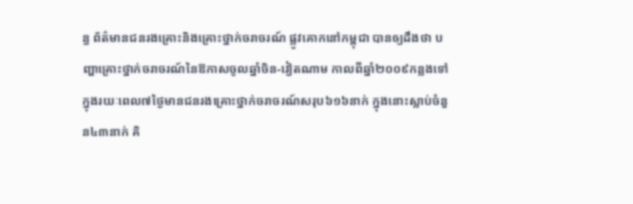ន្ធ ព័ត៌មានជនរងគ្រោះនិងគ្រោះថ្នាក់ចរាចរណ៍ ផ្លូវគោកនៅកម្ពុជា បានឲ្យដឹងថា បញ្ហាគ្រោះថ្នាក់ចរាចរណ៍នៃឱកាសចូលឆ្នាំចិន-វៀតណាម កាលពីឆ្នាំ២០០៩កន្លងទៅ ក្នុងរយៈពេល៧ថ្ងៃមានជនរងគ្រោះថ្នាក់ចរាចរណ៍សរុប៦១៦នាក់ ក្នុងនោះស្លាប់ចំនួន៤៣នាក់ គិ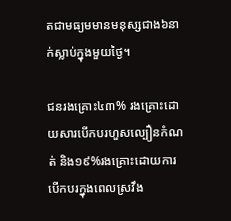តជាមធ្យមមានមនុស្សជាង៦នាក់ស្លាប់ក្នុងមួយថ្ងៃ។

ជនរងគ្រោះ៤៣% រងគ្រោះដោយសារបើកបរហួសល្បឿនកំណត់ និង១៩%រងគ្រោះដោយការបើកបរក្នុងពេលស្រវឹង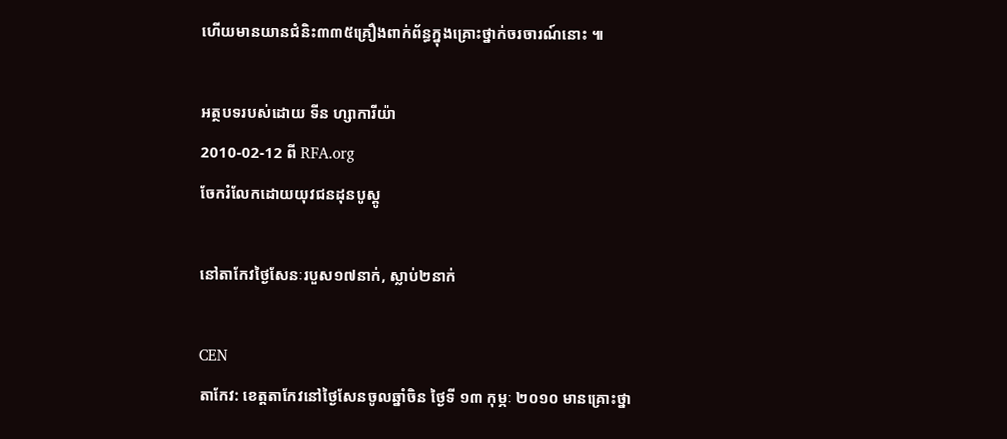ហើយមានយានជំនិះ៣៣៥គ្រឿងពាក់ព័ន្ធក្នុងគ្រោះថ្នាក់ចរចារណ៍នោះ ៕

អត្ថបទរបស់ដោយ ទីន ហ្សាការីយ៉ា
2010-02-12 ពី RFA.org
ចែករំលែកដោយយុវជនដុនបូស្គូ

នៅតាកែវថ្ងៃសែនៈរបួស១៧នាក់, ស្លាប់២នាក់

CEN
តាកែវ: ខេត្តតាកែវនៅថ្ងៃសែនចូលឆ្នាំចិន ថ្ងៃទី ១៣ កុម្ភៈ ២០១០ មានគ្រោះថ្នា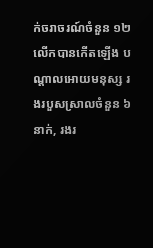ក់ចរាចរណ៍ចំនួន ១២លើកបានកើតឡើង បណ្តាលអោយមនុស្ស រងរបួសស្រាលចំនួន ៦នាក់, រងរ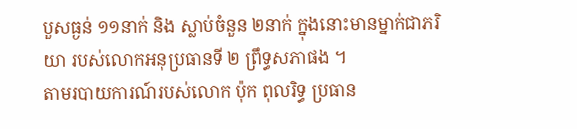បួសធ្ងន់ ១១នាក់ និង ស្លាប់ចំនួន ២នាក់ ក្នុងនោះមានម្នាក់ជាភរិយា របស់លោកអនុប្រធានទី ២ ព្រឹទ្ធសភាផង ។
តាមរបាយការណ៍របស់លោក ប៉ុក ពុលរិទ្ធ ប្រធាន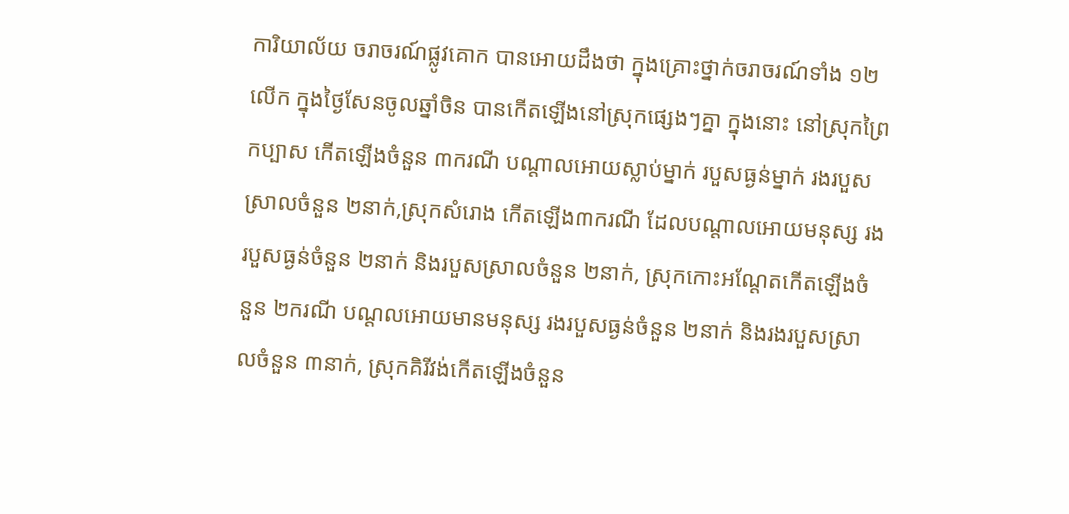ការិយាល័យ ចរាចរណ៍ផ្លូវគោក បានអោយដឹងថា ក្នុងគ្រោះថ្នាក់ចរាចរណ៍ទាំង ១២លើក ក្នុងថ្ងៃសែនចូលឆ្នាំចិន បានកើតឡើងនៅស្រុកផ្សេងៗគ្នា ក្នុងនោះ នៅស្រុកព្រៃកប្បាស កើតឡើងចំនួន ៣ករណី បណ្តាលអោយស្លាប់ម្នាក់ របួសធ្ងន់ម្នាក់ រងរបួសស្រាលចំនួន ២នាក់,ស្រុកសំរោង កើតឡើង៣ករណី ដែលបណ្តាលអោយមនុស្ស រងរបួសធ្ងន់ចំនួន ២នាក់ និងរបួសស្រាលចំនួន ២នាក់, ស្រុកកោះអណ្តែតកើតឡើងចំនួន ២ករណី បណ្តលអោយមានមនុស្ស រងរបួសធ្ងន់ចំនួន ២នាក់ និងរងរបួសស្រាលចំនួន ៣នាក់, ស្រុកគិរីវង់កើតឡើងចំនួន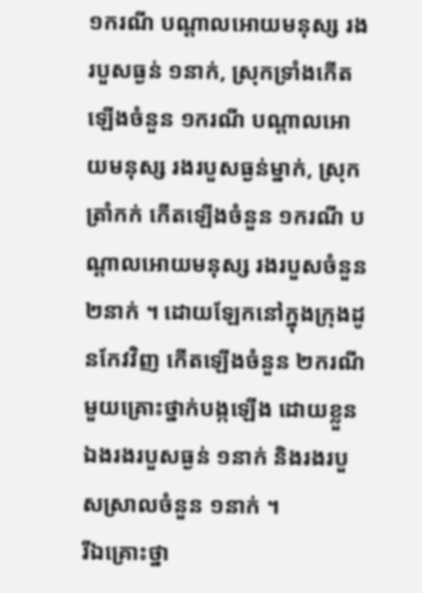១ករណី បណ្តាលអោយមនុស្ស រងរបួសធ្ងន់ ១នាក់, ស្រុកទ្រាំងកើតឡើងចំនួន ១ករណី បណ្តាលអោយមនុស្ស រងរបួសធ្ងន់ម្នាក់, ស្រុកត្រាំកក់ កើតឡើងចំនួន ១ករណី បណ្តាលអោយមនុស្ស រងរបួសចំនួន២នាក់ ។ ដោយឡែកនៅក្នុងក្រុងដូនកែវវិញ កើតឡើងចំនួន ២ករណី មួយគ្រោះថ្នាក់បង្កឡើង ដោយខ្លួនឯងរងរបួសធ្ងន់ ១នាក់ និងរងរបួសស្រាលចំនួន ១នាក់ ។
រីឯគ្រោះថ្នា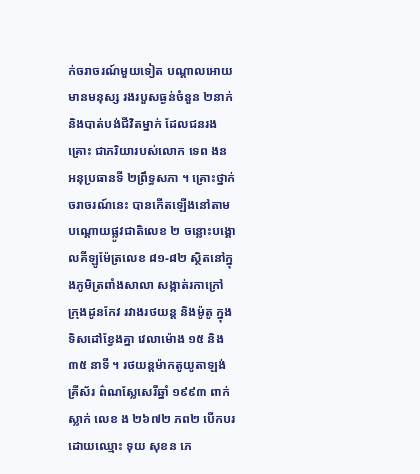ក់ចរាចរណ៍មួយទៀត បណ្តាលអោយមានមនុស្ស រងរបួសធ្ងន់ចំនួន ២នាក់ និងបាត់បង់ជីវិតម្នាក់ ដែលជនរងគ្រោះ ជាភរិយារបស់លោក ទេព ងន អនុប្រធានទី ២ព្រឹទ្ធសភា ។ គ្រោះថ្នាក់ចរាចរណ៍នេះ បានកើតឡើងនៅតាម បណ្តោយផ្លូវជាតិលេខ ២ ចន្លោះបង្គោលគីឡូម៉ែត្រលេខ ៨១-៨២ ស្ថិតនៅក្នុងភូមិត្រពាំងសាលា សង្កាត់រកាក្រៅ ក្រុងដូនកែវ រវាងរថយន្ត និងម៉ូតូ ក្នុងទិសដៅខ្វែងគ្នា វេលាម៉ោង ១៥ និង ៣៥ នាទី ។ រថយន្តម៉ាកតូយូតាឡង់គ្រីស័រ ព៌ណស្លែសេរីឆ្នាំ ១៩៩៣ ពាក់ស្លាក់ លេខ ង ២៦៧២ ភព២ បើកបរដោយឈ្មោះ ទុយ សុខន ភេ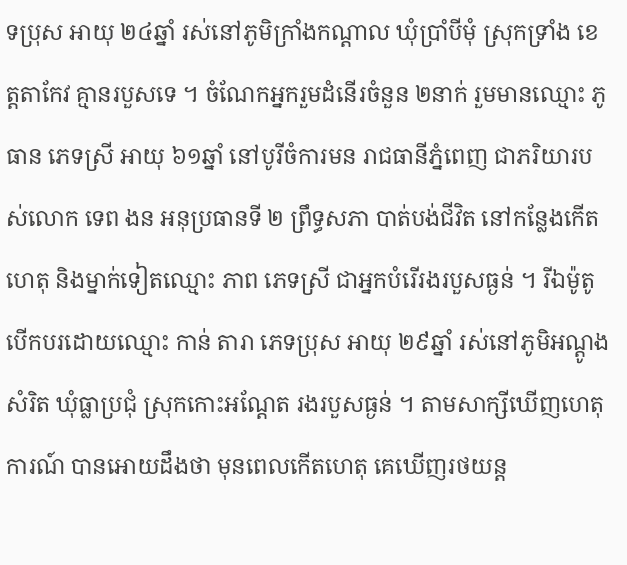ទប្រុស អាយុ ២៤ឆ្នាំ រស់នៅភូមិក្រាំងកណ្តាល ឃុំប្រាំបីមុំ ស្រុកទ្រាំង ខេត្តតាកែវ គ្មានរបួសទេ ។ ចំណែកអ្នករួមដំនើរចំនួន ២នាក់ រួមមានឈ្មោះ ភូ ធាន ភេទស្រី អាយុ ៦១ឆ្នាំ នៅបូរីចំការមន រាជធានីភ្នំពេញ ជាភរិយារបស់លោក ទេព ងន អនុប្រធានទី ២ ព្រឹទ្ធសភា បាត់បង់ជីវិត នៅកន្លែងកើតហេតុ និងម្នាក់ទៀតឈ្មោះ ភាព ភេទស្រី ជាអ្នកបំរើរងរបួសធ្ងន់ ។ រីឯម៉ូតូ បើកបរដោយឈ្មោះ កាន់ តារា ភេទប្រុស អាយុ ២៩ឆ្នាំ រស់នៅភូមិអណ្តូង សំរិត ឃុំធ្លាប្រជុំ ស្រុកកោះអណ្តែត រងរបួសធ្ងន់ ។ តាមសាក្សីឃើញហេតុការណ៍ បានអោយដឹងថា មុនពេលកើតហេតុ គេឃើញរថយន្ត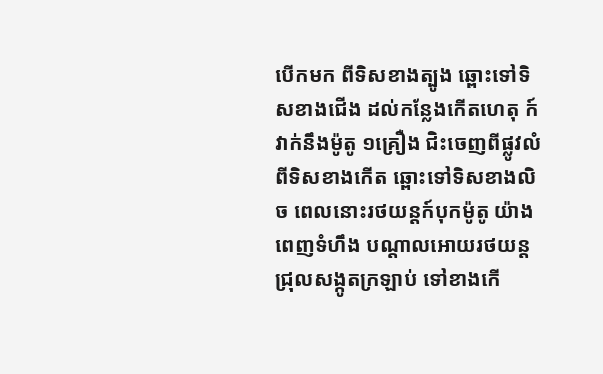បើកមក ពីទិសខាងត្បូង ឆ្ពោះទៅទិសខាងជើង ដល់កន្លែងកើតហេតុ ក៍វាក់នឹងម៉ូតូ ១គ្រឿង ជិះចេញពីផ្លូវលំពីទិសខាងកើត ឆ្ពោះទៅទិសខាងលិច ពេលនោះរថយន្តក៍បុកម៉ូតូ យ៉ាងពេញទំហឹង បណ្តាលអោយរថយន្ត ជ្រុលសង្កូតក្រឡាប់ ទៅខាងកើ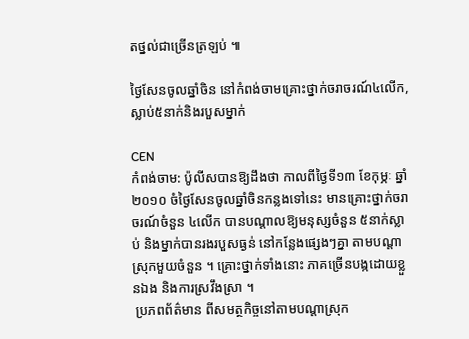តថ្នល់ជាច្រើនត្រឡប់ ៕

ថ្ងៃសែនចូលឆ្នាំចិន នៅកំពង់ចាមគ្រោះថ្នាក់ចរាចរណ៍៤លើក, ស្លាប់៥នាក់និងរបួសម្នាក់

CEN
កំពង់ចាម: ប៉ូលីសបានឱ្យដឹងថា កាលពីថ្ងៃទី១៣ ខែកុម្ភៈ ឆ្នាំ២០១០ ចំថ្ងៃសែនចូលឆ្នាំចិនកន្លងទៅនេះ មានគ្រោះថ្នាក់ចរាចរណ៍ចំនួន ៤លើក បានបណ្តាលឱ្យមនុស្សចំនួន ៥នាក់ស្លាប់ និងម្នាក់បានរងរបួសធ្ងន់ នៅកន្លែងផ្សេងៗគ្នា តាមបណ្តាស្រុកមួយចំនួន ។ គ្រោះថ្នាក់ទាំងនោះ ភាគច្រើនបង្កដោយខ្លួនឯង និងការស្រវឹងស្រា ។
 ប្រភពព័ត៌មាន ពីសមត្ថកិច្ចនៅតាមបណ្តាស្រុក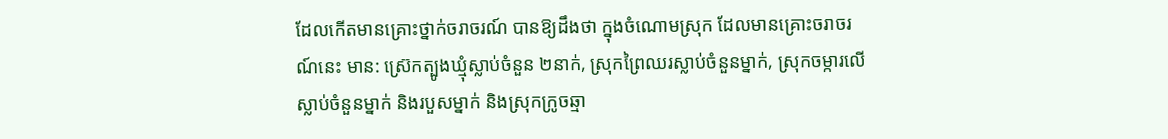ដែលកើតមានគ្រោះថ្នាក់ចរាចរណ៍ បានឱ្យដឹងថា ក្នុងចំណោមស្រុក ដែលមានគ្រោះចរាចរណ៍នេះ មាន: ស្រ៊េកត្បូងឃ្មុំស្លាប់ចំនួន ២នាក់, ស្រុកព្រៃឈរស្លាប់ចំនួនម្នាក់, ស្រុកចម្ការលើស្លាប់ចំនួនម្នាក់ និងរបួសម្នាក់ និងស្រុកក្រូចឆ្មា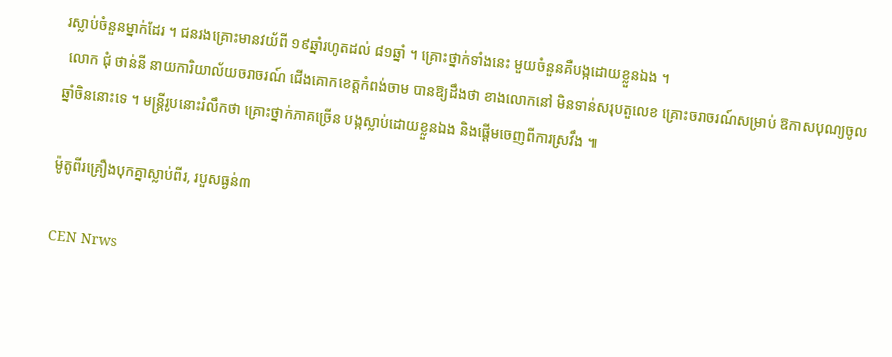រស្លាប់ចំនួនម្នាក់ដែរ ។ ជនរងគ្រោះមានវយ័ពី ១៩ឆ្នាំរហូតដល់ ៨១ឆ្នាំ ។ គ្រោះថ្នាក់ទាំងនេះ មួយចំនួនគឺបង្កដោយខ្លួនឯង ។
 លោក ជុំ ថាន់នី នាយការិយាល័យចរាចរណ៍ ជើងគោកខេត្តកំពង់ចាម បានឱ្យដឹងថា ខាងលោកនៅ មិនទាន់សរុបតួលេខ គ្រោះចរាចរណ៍សម្រាប់ ឱកាសបុណ្យចូលឆ្នាំចិននោះទេ ។ មន្ត្រីរូបនោះរំលឹកថា គ្រោះថ្នាក់ភាគច្រើន បង្កស្លាប់ដោយខ្លួនឯង និងផ្តើមចេញពីការស្រវឹង ៕

ម៉ូតូពីរគ្រឿងបុកគ្នាស្លាប់ពីរ, របួសធ្ងន់៣

CEN Nrws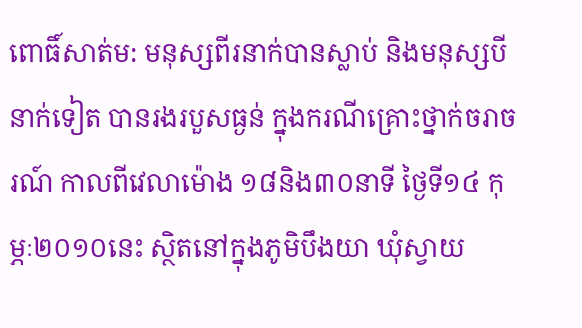ពោធិ៍សាត់ម: មនុស្សពីរនាក់បានស្លាប់ និងមនុស្សបីនាក់ទៀត បានរងរបួសធ្ងន់ ក្នុងករណីគ្រោះថ្នាក់ចរាចរណ៍ កាលពីវេលាម៉ោង ១៨និង៣០នាទី ថ្ងៃទី១៤ កុម្ភៈ២០១០នេះ ស្ថិតនៅក្នុងភូមិបឹងយា ឃុំស្វាយ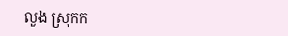លួង ស្រុកក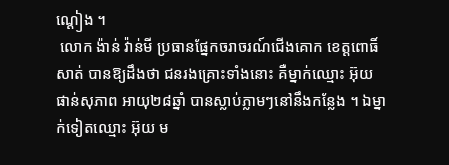ណ្តៀង ។
 លោក ង៉ាន់ វ៉ាន់មី ប្រធានផ្នែកចរាចរណ៍ជើងគោក ខេត្តពោធិ៍សាត់ បានឱ្យដឹងថា ជនរងគ្រោះទាំងនោះ គឺម្នាក់ឈ្មោះ អ៊ុយ ផាន់សុភាព អាយុ២៨ឆ្នាំ បានស្លាប់ភ្លាមៗនៅនឹងកន្លែង ។ ឯម្នាក់ទៀតឈ្មោះ អ៊ុយ ម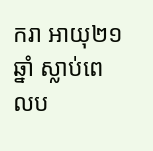ករា អាយុ២១ឆ្នាំ ស្លាប់ពេលប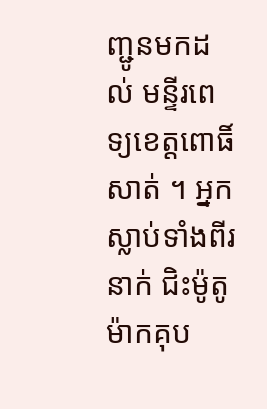ញ្ជូនមកដល់ មន្ទីរពេទ្យខេត្តពោធិ៍សាត់ ។ អ្នកស្លាប់ទាំងពីរនាក់ ជិះម៉ូតូម៉ាកគុប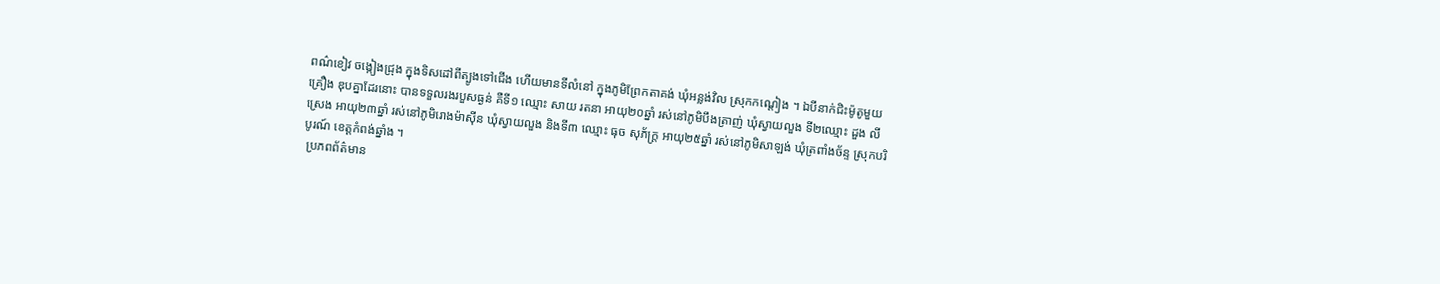ពណ៌ខៀវ ចង្កៀងជ្រុង ក្នុងទិសដៅពីត្បូងទៅជើង ហើយមានទីលំនៅ ក្នុងភូមិព្រែកតាគង់ ឃុំអន្លង់វិល ស្រុកកណ្តៀង ។ ឯបីនាក់ជិះម៉ូតូមួយគ្រឿង ឌុបគ្នាដែរនោះ បានទទួលរងរបួសធ្ងន់ គឺទី១ ឈ្មោះ សាយ រតនា អាយុ២០ឆ្នាំ រស់នៅភូមិបឹងត្រាញ់ ឃុំស្វាយលួង ទី២ឈ្មោះ ដួង លីស្រេង អាយុ២៣ឆ្នាំ រស់នៅភូមិរោងម៉ាស៊ីន ឃុំស្វាយលួង និងទី៣ ឈ្មោះ ធុច សុភ័ក្ត្រ អាយុ២៥ឆ្នាំ រស់នៅភូមិសាឡង់ ឃុំត្រពាំងច័ន្ទ ស្រុកបរិបូរណ៍ ខេត្តកំពង់ឆ្នាំង ។
 ប្រភពព័ត៌មាន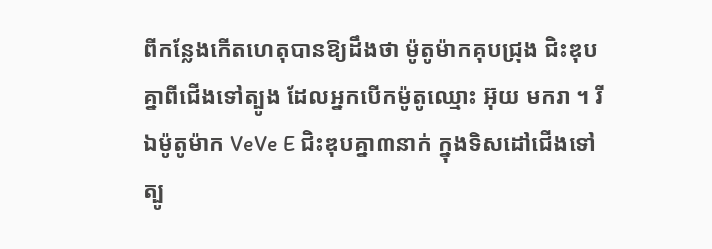ពីកន្លែងកើតហេតុបានឱ្យដឹងថា ម៉ូតូម៉ាកគុបជ្រុង ជិះឌុបគ្នាពីជើងទៅត្បូង ដែលអ្នកបើកម៉ូតូឈ្មោះ អ៊ុយ មករា ។ រីឯម៉ូតូម៉ាក VeVe E ជិះឌុបគ្នា៣នាក់ ក្នុងទិសដៅជើងទៅត្បូ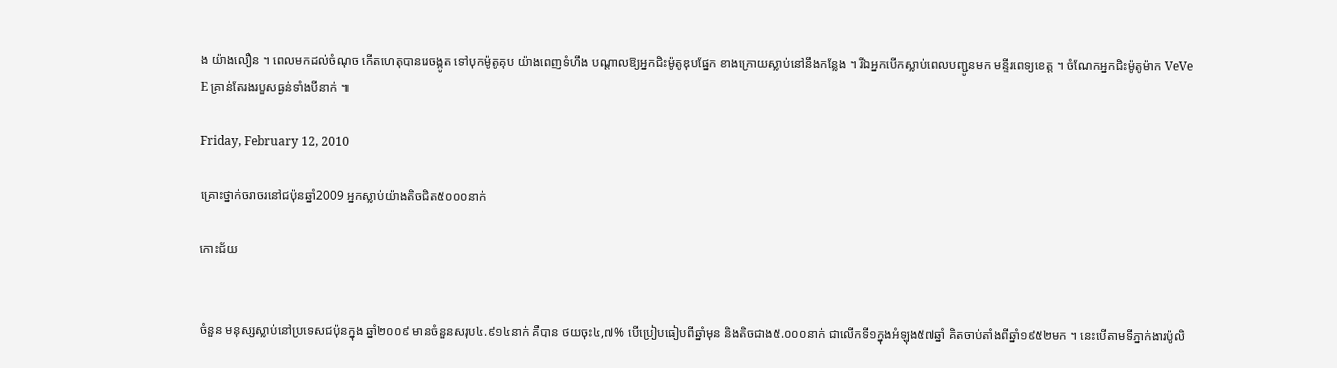ង យ៉ាងលឿន ។ ពេលមកដល់ចំណុច កើតហេតុបានរេចង្កូត ទៅបុកម៉ូតូគុប យ៉ាងពេញទំហឹង បណ្តាលឱ្យអ្នកជិះម៉ូតូឌុបផ្នែក ខាងក្រោយស្លាប់នៅនឹងកន្លែង ។ រីឯអ្នកបើកស្លាប់ពេលបញ្ជូនមក មន្ទីរពេទ្យខេត្ត ។ ចំណែកអ្នកជិះម៉ូតូម៉ាក VeVe E គ្រាន់តែរងរបួសធ្ងន់ទាំងបីនាក់ ៕

Friday, February 12, 2010

គ្រោះថ្នាក់ចរាចរនៅជប៉ុនឆ្នាំ2009 អ្នកស្លាប់យ៉ាងតិចជិត៥០០០នាក់

កោះជ័យ


ចំនួន មនុស្សស្លាប់នៅប្រទេសជប៉ុនក្នុង ឆ្នាំ២០០៩ មានចំនួនសរុប៤.៩១៤នាក់ គឺបាន ថយចុះ៤,៧% បើប្រៀបធៀបពីឆ្នាំមុន និងតិចជាង៥.០០០នាក់ ជាលើកទី១ក្នុងអំឡុង៥៧ឆ្នាំ គិតចាប់តាំងពីឆ្នាំ១៩៥២មក ។ នេះបើតាមទីភ្នាក់ងារប៉ូលិ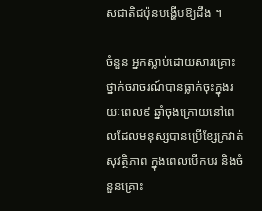សជាតិជប៉ុនបង្ហើបឱ្យដឹង ។

ចំនួន អ្នកស្លាប់ដោយសារគ្រោះថ្នាក់ចរាចរណ៍បានធ្លាក់ចុះក្នុងរយៈពេល៩ ឆ្នាំចុងក្រោយនៅពេលដែលមនុស្សបានប្រើខ្សែក្រវាត់សុវត្ថិភាព ក្នុងពេលបើកបរ និងចំនួនគ្រោះ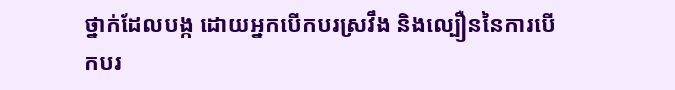ថ្នាក់ដែលបង្ក ដោយអ្នកបើកបរស្រវឹង និងល្បឿននៃការបើកបរ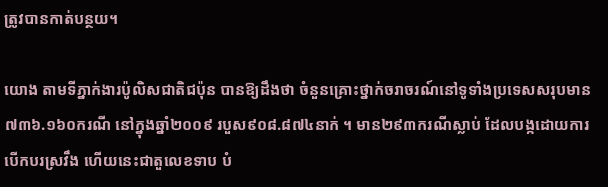ត្រូវបានកាត់បន្ថយ។

យោង តាមទីភ្នាក់ងារប៉ូលិសជាតិជប៉ុន បានឱ្យដឹងថា ចំនួនគ្រោះថ្នាក់ចរាចរណ៍នៅទូទាំងប្រទេសសរុបមាន៧៣៦.១៦០ករណី នៅក្នុងឆ្នាំ២០០៩ របួស៩០៨.៨៧៤នាក់ ។ មាន២៩៣ករណីស្លាប់ ដែលបង្កដោយការ បើកបរស្រវឹង ហើយនេះជាតួលេខទាប បំ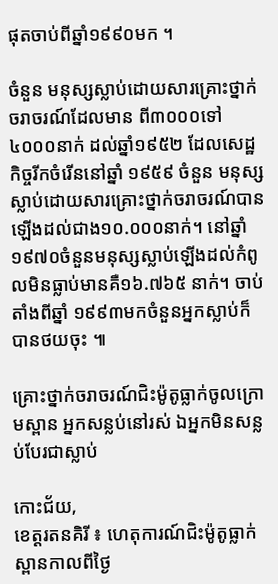ផុតចាប់ពីឆ្នាំ១៩៩០មក ។

ចំនួន មនុស្សស្លាប់ដោយសារគ្រោះថ្នាក់ចរាចរណ៍ដែលមាន ពី៣០០០ទៅ៤០០០នាក់ ដល់ឆ្នាំ១៩៥២ ដែលសេដ្ឋកិច្ចរីកចំរើននៅឆ្នាំ ១៩៥៩ ចំនួន មនុស្សស្លាប់ដោយសារគ្រោះថ្នាក់ចរាចរណ៍បានឡើងដល់ជាង១០.០០០នាក់។ នៅឆ្នាំ១៩៧០ចំនួនមនុស្សស្លាប់ឡើងដល់កំពូលមិនធ្លាប់មានគឺ១៦.៧៦៥ នាក់។ ចាប់តាំងពីឆ្នាំ ១៩៩៣មកចំនួនអ្នកស្លាប់ក៏បានថយចុះ ៕

គ្រោះថ្នាក់ចរាចរណ៍ជិះម៉ូតូធ្លាក់ចូលក្រោមស្ពាន អ្នកសន្លប់នៅរស់ ឯអ្នកមិនសន្លប់បែរជាស្លាប់

កោះជ័យ,
ខេត្ដរតនគិរី ៖ ហេតុការណ៍ជិះម៉ូតូធ្លាក់ស្ពានកាលពីថ្ងៃ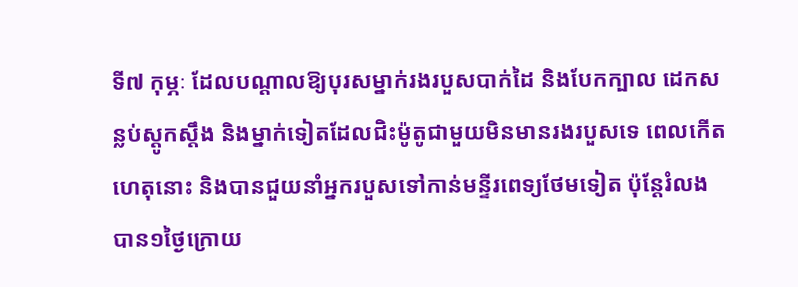ទី៧ កុម្ភៈ ដែលបណ្ដាលឱ្យបុរសម្នាក់រងរបួសបាក់ដៃ និងបែកក្បាល ដេកសន្លប់ស្ដូកស្ដឹង និងម្នាក់ទៀតដែលជិះម៉ូតូជាមួយមិនមានរងរបួសទេ ពេលកើតហេតុនោះ និងបានជួយនាំអ្នករបួសទៅកាន់មន្ទីរពេទ្យថែមទៀត ប៉ុន្ដែរំលងបាន១ថ្ងៃក្រោយ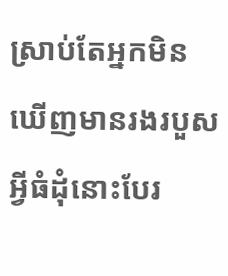ស្រាប់តែអ្នកមិនឃើញមានរងរបួសអ្វីធំដុំនោះបែរ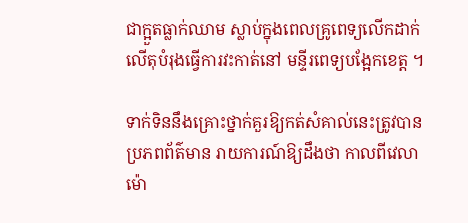ជាក្អួតធ្លាក់ឈាម ស្លាប់ក្នុងពេលគ្រូពេទ្យលើកដាក់លើតុបំរុងធ្វើការវះកាត់នៅ មន្ទីរពេទ្យបង្អែកខេត្ដ ។

ទាក់ទិននឹងគ្រោះថ្នាក់គួរឱ្យកត់សំគាល់នេះត្រូវបានប្រភពព័ត៌មាន រាយការណ៍ឱ្យដឹងថា កាលពីវេលាម៉ោ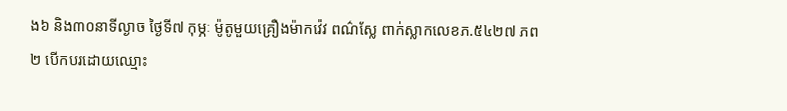ង៦ និង៣០នាទីល្ងាច ថ្ងៃទី៧ កុម្ភៈ ម៉ូតូមួយគ្រឿងម៉ាកវ៉េវ ពណ៌ស្លែ ពាក់ស្លាកលេខភ.៥៤២៧ ភព២ បើកបរដោយឈ្មោះ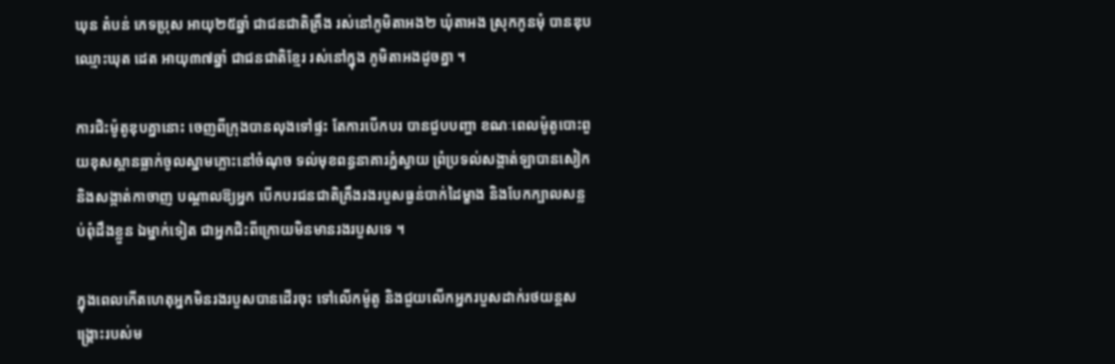ឃុន តំបន់ ភេទប្រុស អាយុ២៥ឆ្នាំ ជាជនជាតិគ្រឹង រស់នៅភូមិតាអង២ ឃុំតាអង ស្រុកកូនមុំ បានឌុបឈ្មោះឃុត ដេត អាយុ៣៧ឆ្នាំ ជាជនជាតិខ្មែរ រស់នៅក្នុង ភូមិតាអងដូចគ្នា ។

ការជិះម៉ូតូឌុបគ្នានោះ ចេញពីក្រុងបានលុងទៅផ្ទះ តែការបើកបរ បានជួបបញ្ហា ខណៈពេលម៉ូតូបោះពួយខុសស្ពានធ្លាក់ចូលស្នាមភ្លោះនៅចំណុច ទល់មុខពន្ធនាគារភ្នំស្វាយ ព្រំប្រទល់សង្កាត់ឡាបានសៀក និងសង្កាត់កាចាញ បណ្ដាលឱ្យអ្នក បើកបរជនជាតិគ្រឹងរងរបួសធ្ងន់បាក់ដៃម្ខាង និងបែកក្បាលសន្លប់ពុំដឹងខ្លួន ឯម្នាក់ទៀត ជាអ្នកជិះពីក្រោយមិនមានរងរបួសទេ ។

ក្នុងពេលកើតហេតុអ្នកមិនរងរបួសបានដើរចុះ ទៅលើកម៉ូតូ និងជួយលើកអ្នករបួសដាក់រថយន្ដសង្គ្រោះរបស់ម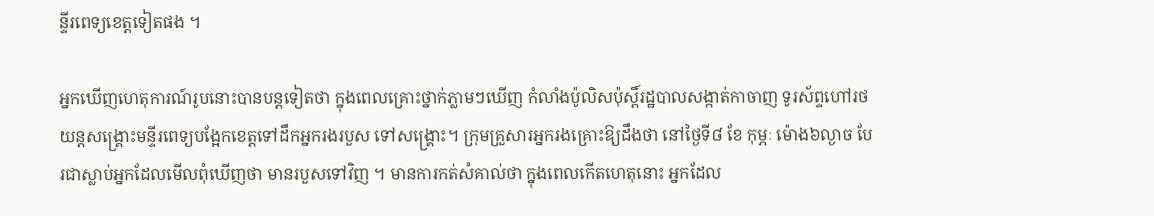ន្ទីរពេទ្យខេត្ដទៀតផង ។

អ្នកឃើញហេតុការណ៍រូបនោះបានបន្ដទៀតថា ក្នុងពេលគ្រោះថ្នាក់ភ្លាមៗឃើញ កំលាំងប៉ូលិសប៉ុស្ដិ៍រដ្ឋបាលសង្កាត់កាចាញ ទូរស័ព្ទហៅរថយន្ដសង្គ្រោះមន្ទីរពេទ្យបង្អែកខេត្ដទៅដឹកអ្នករងរបួស ទៅសង្គ្រោះ។ ក្រុមគ្រួសារអ្នករងគ្រោះឱ្យដឹងថា នៅថ្ងៃទី៨ ខែ កុម្ភៈ ម៉ោង៦ល្ងាច បែរជាស្លាប់អ្នកដែលមើលពុំឃើញថា មានរបួសទៅវិញ ។ មានការកត់សំគាល់ថា ក្នុងពេលកើតហេតុនោះ អ្នកដែល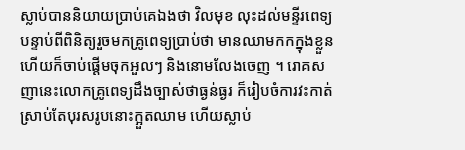ស្លាប់បាននិយាយប្រាប់គេឯងថា វិលមុខ លុះដល់មន្ទីរពេទ្យ បន្ទាប់ពីពិនិត្យរួចមកគ្រូពេទ្យប្រាប់ថា មានឈាមកកក្នុងខ្លួន ហើយក៏ចាប់ផ្ដើមចុកអួលៗ និងនោមលែងចេញ ។ រោគសញានេះលោកគ្រូពេទ្យដឹងច្បាស់ថាធ្ងន់ធ្ងរ ក៏រៀបចំការវះកាត់ ស្រាប់តែបុរសរូបនោះក្អួតឈាម ហើយស្លាប់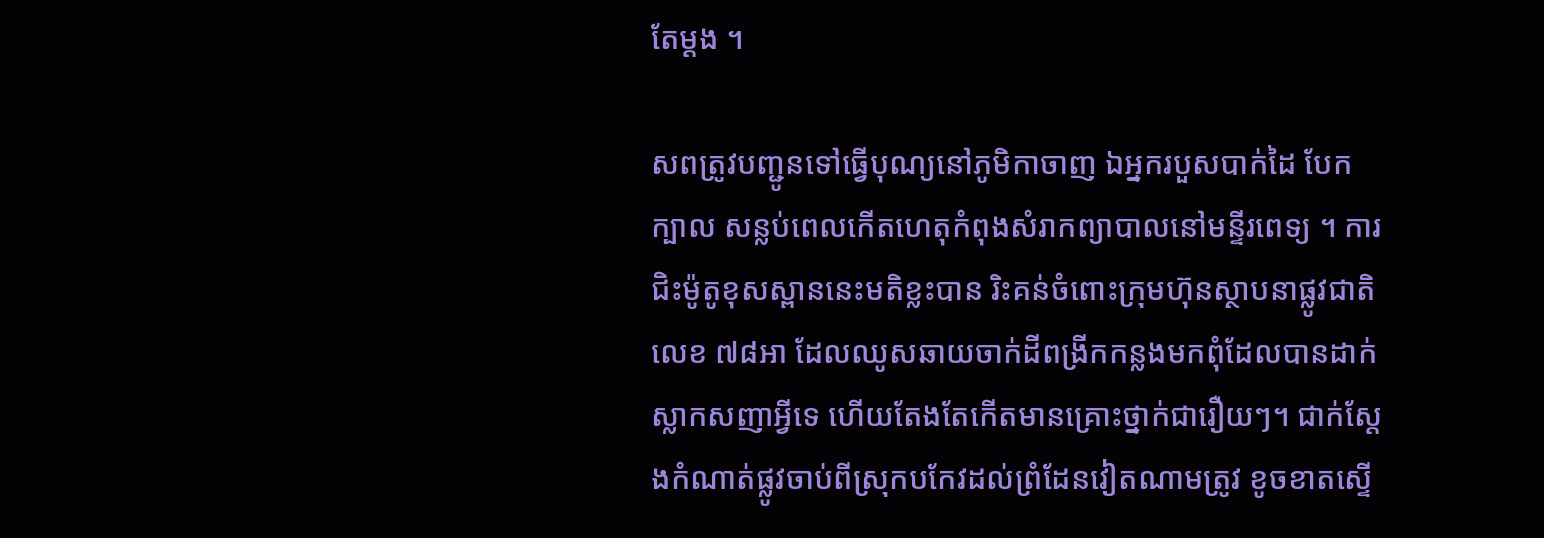តែម្ដង ។

សពត្រូវបញ្ជូនទៅធ្វើបុណ្យនៅភូមិកាចាញ ឯអ្នករបួសបាក់ដៃ បែកក្បាល សន្លប់ពេលកើតហេតុកំពុងសំរាកព្យាបាលនៅមន្ទីរពេទ្យ ។ ការជិះម៉ូតូខុសស្ពាននេះមតិខ្លះបាន រិះគន់ចំពោះក្រុមហ៊ុនស្ថាបនាផ្លូវជាតិលេខ ៧៨អា ដែលឈូសឆាយចាក់ដីពង្រីកកន្លងមកពុំដែលបានដាក់ស្លាកសញាអ្វីទេ ហើយតែងតែកើតមានគ្រោះថ្នាក់ជារឿយៗ។ ជាក់ស្ដែងកំណាត់ផ្លូវចាប់ពីស្រុកបកែវដល់ព្រំដែនវៀតណាមត្រូវ ខូចខាតស្ទើ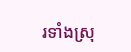រទាំងស្រុ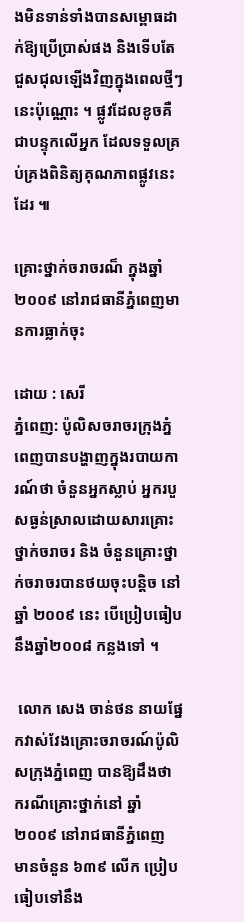ងមិនទាន់ទាំងបានសម្ពោធដាក់ឱ្យប្រើប្រាស់ផង និងទើបតែជួសជុលឡើងវិញក្នុងពេលថ្មីៗនេះប៉ុណ្ណោះ ។ ផ្លូវដែលខូចគឺជាបន្ទុកលើអ្នក ដែលទទួលគ្រប់គ្រងពិនិត្យគុណភាពផ្លូវនេះដែរ ៕

គ្រោះថ្នាក់ចរាចរណ៏ ក្នុងឆ្នាំ២០០៩ នៅរាជធានីភ្នំពេញមានការធ្លាក់ចុះ

ដោយ : សេរី
ភ្នំពេញ: ប៉ូលិសចរាចរក្រុងភ្នំពេញបានបង្ហាញក្នុងរបាយការណ៍ថា ចំនួនអ្នកស្លាប់ អ្នករបួសធ្ងន់ស្រាលដោយសារគ្រោះថ្នាក់ចរាចរ និង ចំនួនគ្រោះថ្នាក់ចរាចរបានថយចុះបន្តិច នៅឆ្នាំ ២០០៩ នេះ បើប្រៀបធៀបនឹងឆ្នាំ២០០៨ កន្លងទៅ ។

 លោក សេង ចាន់ថន នាយផ្នែកវាស់វែងគ្រោះចរាចរណ៍ប៉ូលិសក្រុងភ្នំពេញ បានឱ្យដឹងថា ករណីគ្រោះថ្នាក់នៅ ឆ្នាំ២០០៩ នៅរាជធានីភ្នំពេញ មានចំនួន ៦៣៩ លើក ប្រៀបធៀបទៅនឹង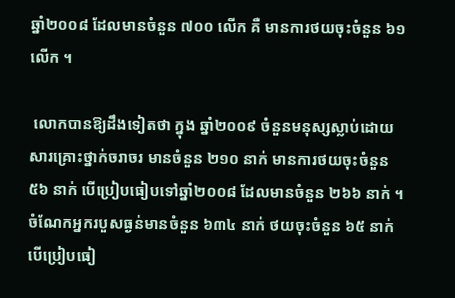ឆ្នាំ២០០៨ ដែលមានចំនួន ៧០០ លើក គឺ មានការថយចុះចំនួន ៦១ លើក ។

 លោកបានឱ្យដឹងទៀតថា ក្នុង ឆ្នាំ២០០៩ ចំនួនមនុស្សស្លាប់ដោយសារគ្រោះថ្នាក់ចរាចរ មានចំនួន ២១០ នាក់ មានការថយចុះចំនួន ៥៦ នាក់ បើប្រៀបធៀបទៅឆ្នាំ២០០៨ ដែលមានចំនួន ២៦៦ នាក់ ។ ចំណែកអ្នករបួសធ្ងន់មានចំនួន ៦៣៤ នាក់ ថយចុះចំនួន ៦៥ នាក់ បើប្រៀបធៀ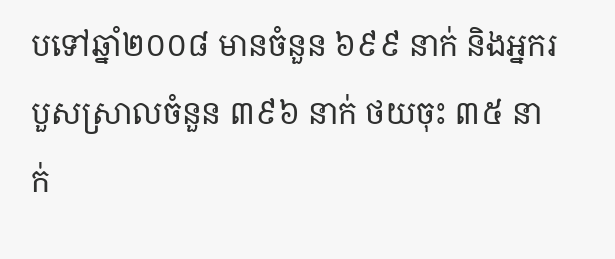បទៅឆ្នាំ២០០៨ មានចំនួន ៦៩៩ នាក់ និងអ្នករបួសស្រាលចំនួន ៣៩៦ នាក់ ថយចុះ ៣៥ នាក់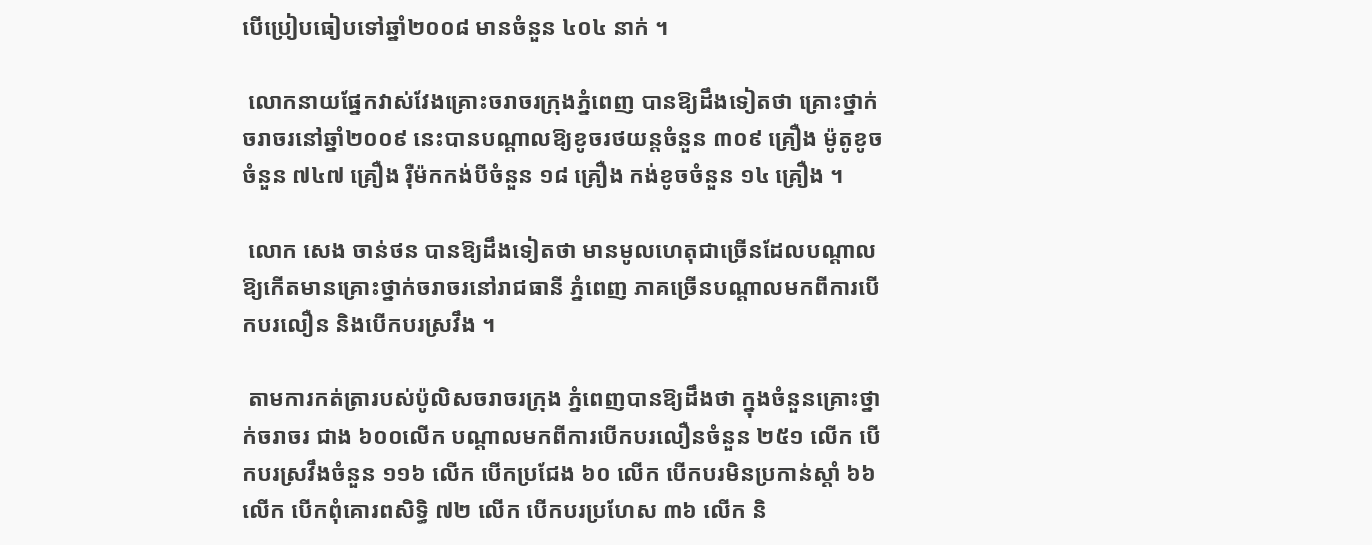បើប្រៀបធៀបទៅឆ្នាំ២០០៨ មានចំនួន ៤០៤ នាក់ ។

 លោកនាយផ្នែកវាស់វែងគ្រោះចរាចរក្រុងភ្នំពេញ បានឱ្យដឹងទៀតថា គ្រោះថ្នាក់ចរាចរនៅឆ្នាំ២០០៩ នេះបានបណ្តាលឱ្យខូចរថយន្តចំនួន ៣០៩ គ្រឿង ម៉ូតូខូចចំនួន ៧៤៧ គ្រឿង រ៉ឺម៉កកង់បីចំនួន ១៨ គ្រឿង កង់ខូចចំនួន ១៤ គ្រឿង ។

 លោក សេង ចាន់ថន បានឱ្យដឹងទៀតថា មានមូលហេតុជាច្រើនដែលបណ្តាលឱ្យកើតមានគ្រោះថ្នាក់ចរាចរនៅរាជធានី ភ្នំពេញ ភាគច្រើនបណ្តាលមកពីការបើកបរលឿន និងបើកបរស្រវឹង ។

 តាមការកត់ត្រារបស់ប៉ូលិសចរាចរក្រុង ភ្នំពេញបានឱ្យដឹងថា ក្នុងចំនួនគ្រោះថ្នាក់ចរាចរ ជាង ៦០០លើក បណ្តាលមកពីការបើកបរលឿនចំនួន ២៥១ លើក បើកបរស្រវឹងចំនួន ១១៦ លើក បើកប្រជែង ៦០ លើក បើកបរមិនប្រកាន់ស្តាំ ៦៦ លើក បើកពុំគោរពសិទ្ធិ ៧២ លើក បើកបរប្រហែស ៣៦ លើក និ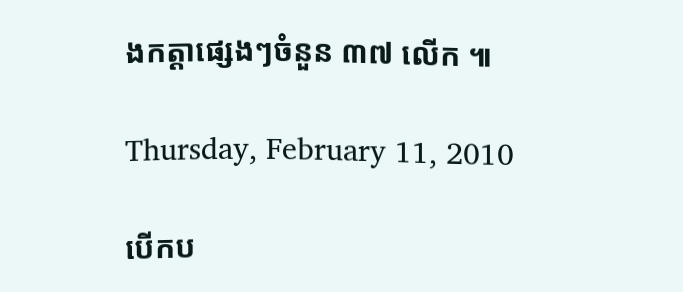ងកត្តាផ្សេងៗចំនួន ៣៧ លើក ៕

Thursday, February 11, 2010

បើកប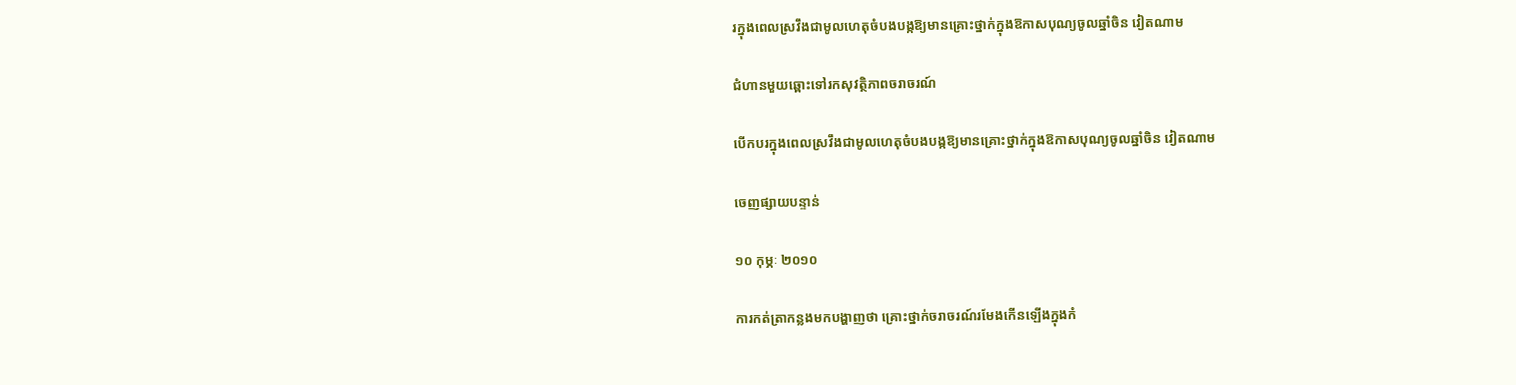រក្នុងពេលស្រវឹងជាមូលហេតុចំបងបង្កឱ្យមានគ្រោះថ្នាក់ក្នុងឱកាសបុណ្យចូលឆ្នាំចិន វៀតណាម

ជំហានមួយឆ្ពោះទៅរកសុវត្ថិភាពចរាចរណ៍

បើកបរក្នុងពេលស្រវឹងជាមូលហេតុចំបងបង្កឱ្យមានគ្រោះថ្នាក់ក្នុងឱកាសបុណ្យចូលឆ្នាំចិន វៀតណាម

ចេញផ្សាយបន្ទាន់

១០ កុម្ភៈ ២០១០

ការកត់ត្រាកន្លងមកបង្ហាញថា គ្រោះថ្នាក់ចរាចរណ៍រមែងកើនឡើងក្នុងកំ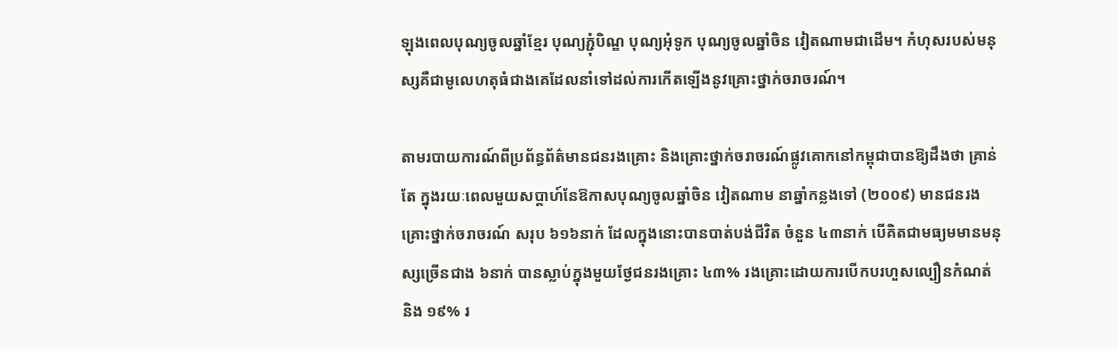ឡុងពេលបុណ្យចូលឆ្នាំខ្មែរ បុណ្យភ្ជុំបិណ្ឌ បុណ្យអុំទូក បុណ្យចូលឆ្នាំចិន វៀតណាមជាដើម។ កំហុសរបស់មនុស្សគឺជាមូលេហតុធំជាងគេដែលនាំទៅដល់ការកើតឡើងនូវគ្រោះថ្នាក់ចរាចរណ៍។

តាមរបាយការណ៍ពីប្រព័ន្ធព័ត៌មានជនរងគ្រោះ និងគ្រោះថ្នាក់ចរាចរណ៍ផ្លូវគោកនៅកម្ពុជាបានឱ្យដឹងថា គ្រាន់តែ ក្នុងរយៈពេលមួយសប្តាហ៍នែឱកាសបុណ្យចូលឆ្នាំចិន វៀតណាម នាឆ្នាំកន្លងទៅ (២០០៩) មានជនរងគ្រោះថ្នាក់ចរាចរណ៍ សរុប ៦១៦នាក់ ដែលក្នុងនោះបានបាត់បង់ជីវិត ចំនួន ៤៣នាក់ បើគិតជាមធ្យមមានមនុស្សច្រើនជាង ៦នាក់ បានស្លាប់ក្នុងមួយថ្ងែជនរងគ្រោះ ៤៣% រងគ្រោះដោយការបើកបរហួសល្បឿនកំណត់ និង ១៩% រ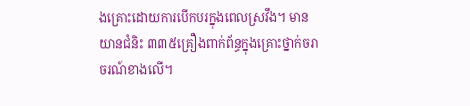ងគ្រោះដោយការបើកបរក្នុងពេលស្រវឹង។ មានយានជំនិះ ៣៣៥គ្រឿងពាក់ព័ន្ធក្នុងគ្រោះថ្នាក់ចរាចរណ៍ខាងលើ។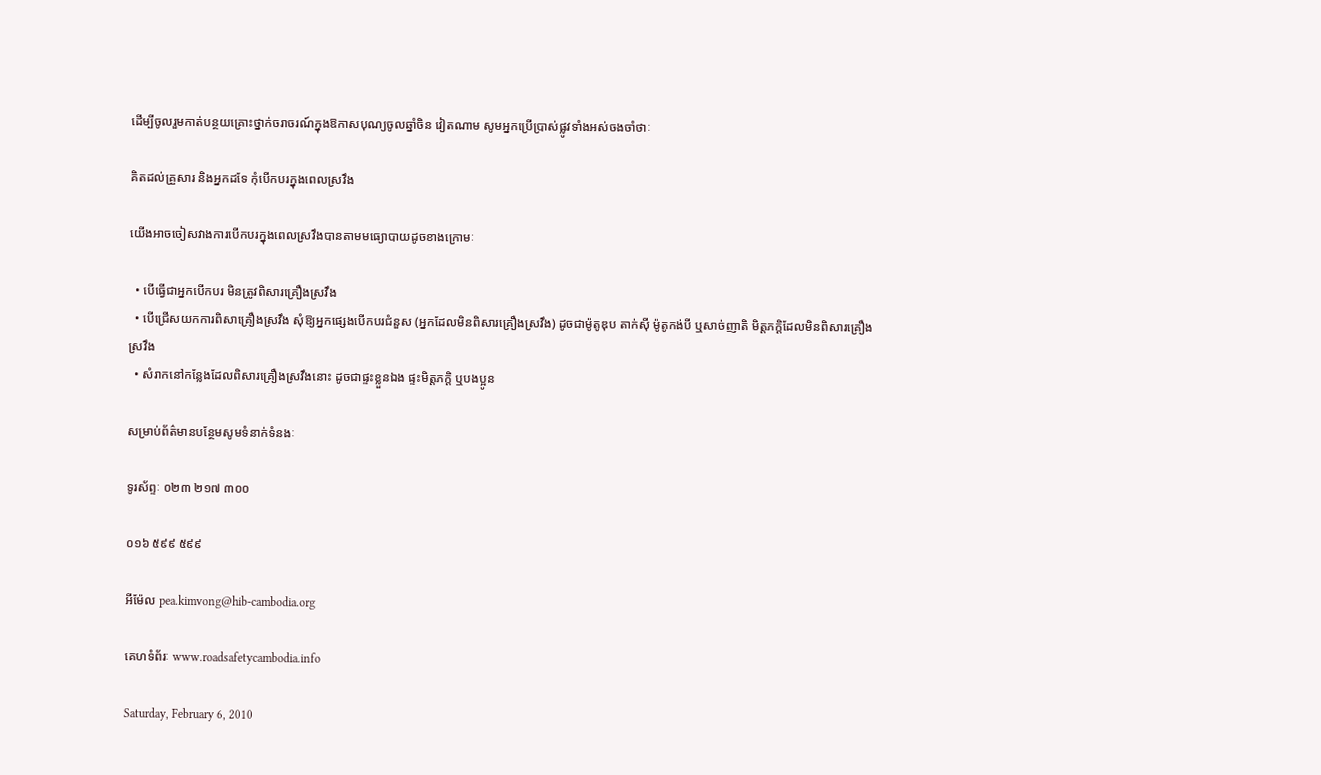ដើម្បីចូលរួមកាត់បន្ថយគ្រោះថ្នាក់ចរាចរណ៍ក្នុងឱកាសបុណ្យចូលឆ្នាំចិន វៀតណាម សូមអ្នកប្រើប្រាស់ផ្លូវទាំងអស់ចងចាំថាៈ

គិតដល់គ្រួសារ និងអ្នកដទែ កុំបើកបរក្នុងពេលស្រវឹង

យើងអាចចៀសវាងការបើកបរក្នុងពេលស្រវឹងបានតាមមធ្យោបាយដូចខាងក្រោមៈ

  • បើធ្វើជាអ្នកបើកបរ មិនត្រូវពិសារគ្រឿងស្រវឹង
  • បើជ្រើសយកការពិសាគ្រឿងស្រវឹង សុំឱ្យអ្នកផ្សេងបើកបរជំនួស (អ្នកដែលមិនពិសារគ្រឿងស្រវឹង) ដូចជាម៉ូតូឌុប តាក់ស៊ី ម៉ូតូកង់បី ឬសាច់ញាតិ មិត្តភក្តិដែលមិនពិសារគ្រឿងស្រវឹង
  • សំរាកនៅកន្លែងដែលពិសារគ្រឿងស្រវឹងនោះ ដូចជាផ្ទះខ្លួនឯង ផ្ទះមិត្តភក្តិ ឬបងប្អូន

សម្រាប់ព័ត៌មានបន្ថែមសូមទំនាក់ទំនងៈ

ទូរស័ព្ទៈ ០២៣ ២១៧ ៣០០

០១៦ ៥៩៩ ៥៩៩

អីម៉ែល pea.kimvong@hib-cambodia.org

គេហទំព័រៈ www.roadsafetycambodia.info

Saturday, February 6, 2010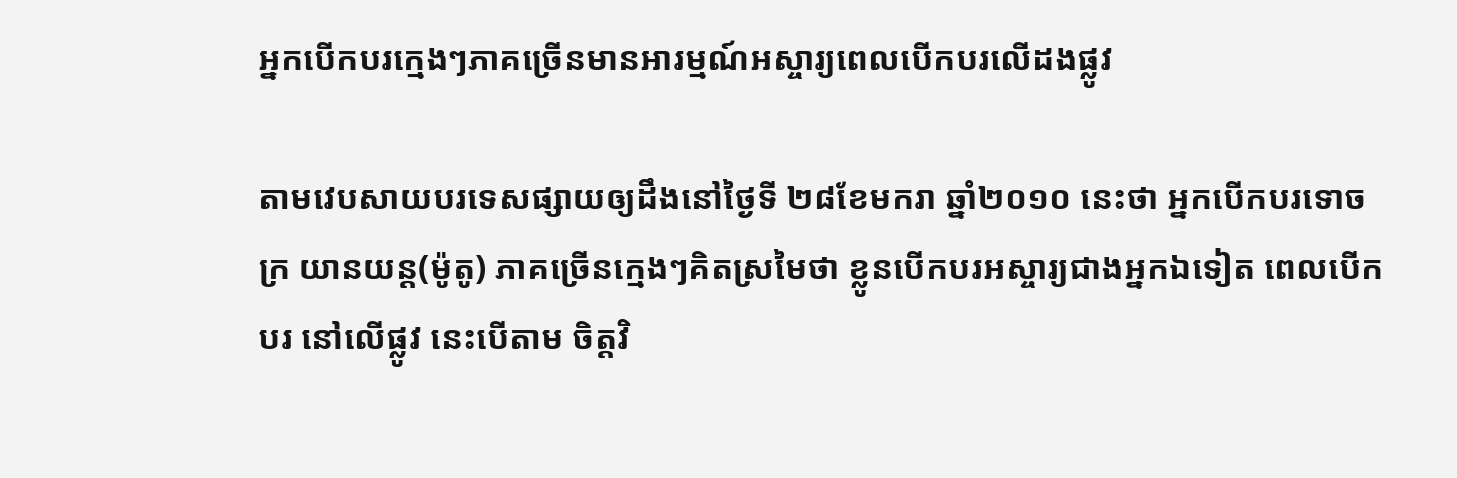អ្នកបើកបរក្មេងៗភាគច្រើនមានអារម្មណ៍អស្ចារ្យពេលបើកបរលើដងផ្លូវ

តាមវេបសាយបរទេសផ្សាយឲ្យដឹងនៅថ្ងៃទី ២៨ខែមករា ឆ្នាំ២០១០ នេះថា អ្នកបើកបរទោចក្រ យានយន្ត(ម៉ូតូ) ភាគច្រើនក្មេងៗគិតស្រមៃថា ខ្លូនបើកបរអស្ចារ្យជាងអ្នកឯទៀត ពេលបើកបរ នៅលើផ្លូវ នេះបើតាម ចិត្តវិ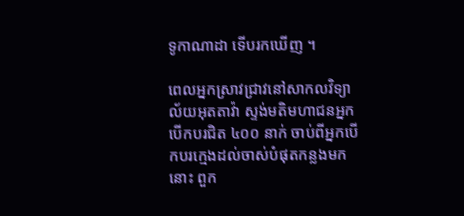ទូកាណាដា ទើបរកឃើញ ។

ពេលអ្នកស្រាវជ្រាវនៅសាកលវិទ្យាល័យអុតតាវ៉ា ស្ទង់មតិមហាជនអ្នកបើកបរជិត ៤០០ នាក់ ចាប់ពីអ្នកបើកបរក្មេងដល់ចាស់បំផុតកន្លងមកនោះ ពួក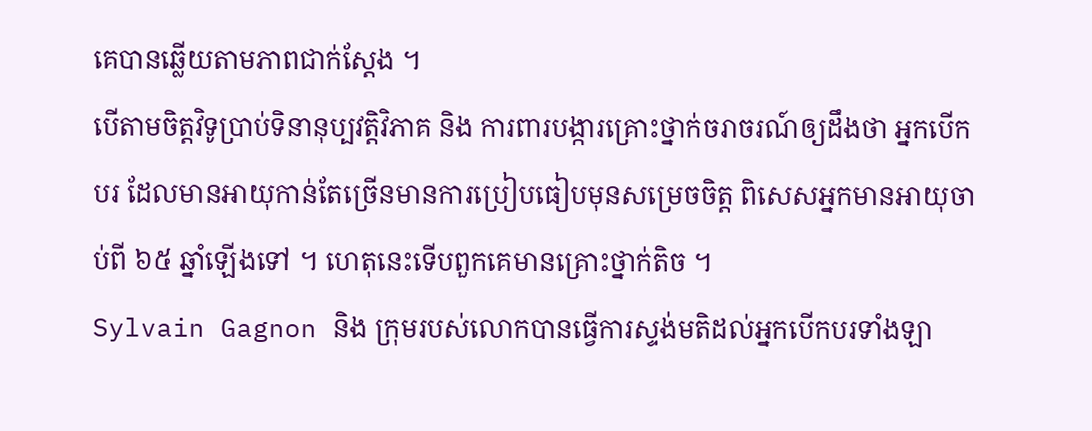គេបានឆ្លើយតាមភាពជាក់ស្តែង ។
បើតាមចិត្តវិទូប្រាប់ទិនានុប្បវត្តិវិភាគ និង ការពារបង្ការគ្រោះថ្នាក់ចរាចរណ៍ឲ្យដឹងថា អ្នកបើកបរ ដែលមានអាយុកាន់តែច្រើនមានការប្រៀបធៀបមុនសម្រេចចិត្ត ពិសេសអ្នកមានអាយុចាប់ពី ៦៥ ឆ្នាំឡើងទៅ ។ ហេតុនេះទើបពួកគេមានគ្រោះថ្នាក់តិច ។
Sylvain Gagnon និង ក្រុមរបស់លោកបានធ្វើការស្ទង់មតិដល់អ្នកបើកបរទាំងឡា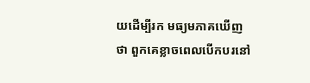យដើម្បីរក មធ្យមភាគឃើញថា ពួកគេខ្លាចពេលបើកបរនៅ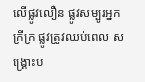លើផ្លូវលឿន ផ្លូវសម្បូរអ្នកក្រីក្រ ផ្លូវត្រូវឈប់ពេល សង្រ្គោះប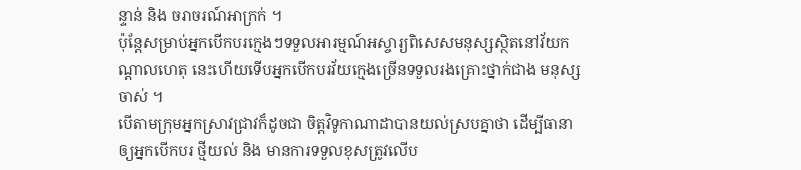ន្ទាន់ និង ចរាចរណ៍អាក្រក់ ។
ប៉ុន្តែសម្រាប់អ្នកបើកបរក្មេងៗទទួលអារម្មណ៍អស្ចារ្យពិសេសមនុស្សស្ថិតនៅវ័យកណ្តាលហេតុ នេះហើយទើបអ្នកបើកបរវ័យក្មេងច្រើនទទួលរងគ្រោះថ្នាក់ជាង មនុស្សចាស់ ។
បើតាមក្រុមអ្នកស្រាវជ្រាវក៏ដូចជា ចិត្តវិទូកាណាដាបានយល់ស្របគ្នាថា ដើម្បីធានាឲ្យអ្នកបើកបរ ថ្មីយល់ និង មានការទទួលខុសត្រូវលើប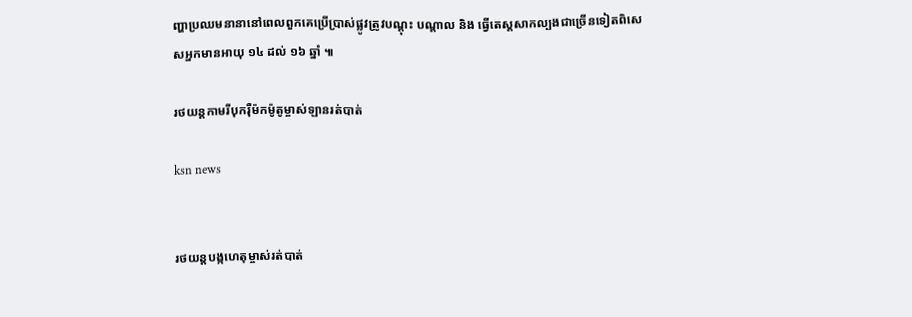ញ្ហាប្រឈមនានានៅពេលពួកគេប្រើប្រាស់ផ្លូវត្រូវបណ្តុះ បណ្តាល និង ធ្វើតេស្តសាកល្បងជាច្រើនទៀតពិសេសអ្នកមានអាយុ ១៤ ដល់ ១៦ ឆ្នាំ ៕

រថយន្តកាមរីបុករ៉ឺម៉កម៉ូតូម្ចាស់ឡានរត់បាត់

ksn news


រថយន្តបង្កហេតុម្ចាស់រត់បាត់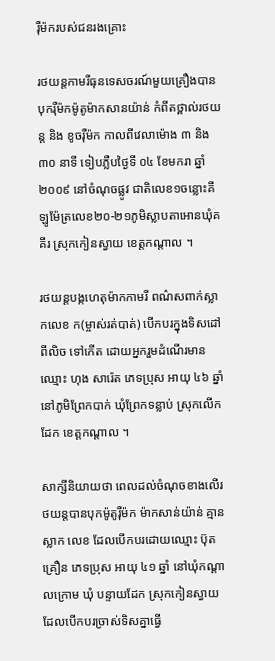រ៉ឺម៉ករបស់ជនរងគ្រោះ

រថយន្តកាមរីធុនទេសចរណ៍មួយគ្រឿងបានបុករ៉ឺម៉កម៉ូតូម៉ាកសានយ៉ាន់ កំពឹតថ្ពាល់រថយន្ត និង ខូចរ៉ឺម៉ក កាលពីវេលាម៉ោង ៣ និង ៣០ នាទី ទៀបភ្លឺបថ្ងៃទី ០៤ ខែមករា ឆ្នាំ២០០៩ នៅចំណុចផ្លូវ ជាតិលេខ១ចន្លោះគីឡូម៉ែត្រលេខ២០-២១ភូមិស្លាបតាអោនឃុំគគីរ ស្រុកកៀនស្វាយ ខេត្តកណ្តាល ។

រថយន្តបង្កហេតុម៉ាកកាមរី ពណ៌សពាក់ស្លាកលេខ ក(ម្ចាស់រត់បាត់) បើកបរក្នុងទិសដៅ ពីលិច ទៅកើត ដោយអ្នករួមដំណើរមានឈ្មោះ ហុង សារ៉េត ភេទប្រុស អាយុ ៤៦ ឆ្នាំ នៅភូមិព្រែកបាក់ ឃុំព្រែកទន្លាប់ ស្រុកលើកដែក ខេត្តកណ្តាល ។

សាក្សីនិយាយថា ពេលដល់ចំណុចខាងលើរថយន្តបានបុកម៉ូតូរ៉ឺម៉ក ម៉ាកសាន់យ៉ាន់ គ្មានស្លាក លេខ ដែលបើកបរដោយឈ្មោះ ប៊ុត គ្រឿន ភេទប្រុស អាយុ ៤១ ឆ្នាំ នៅឃុំកណ្តាលក្រោម ឃុំ បន្ទាយដែក ស្រុកកៀនស្វាយ ដែលបើកបរច្រាស់ទិសគ្នាធ្វើ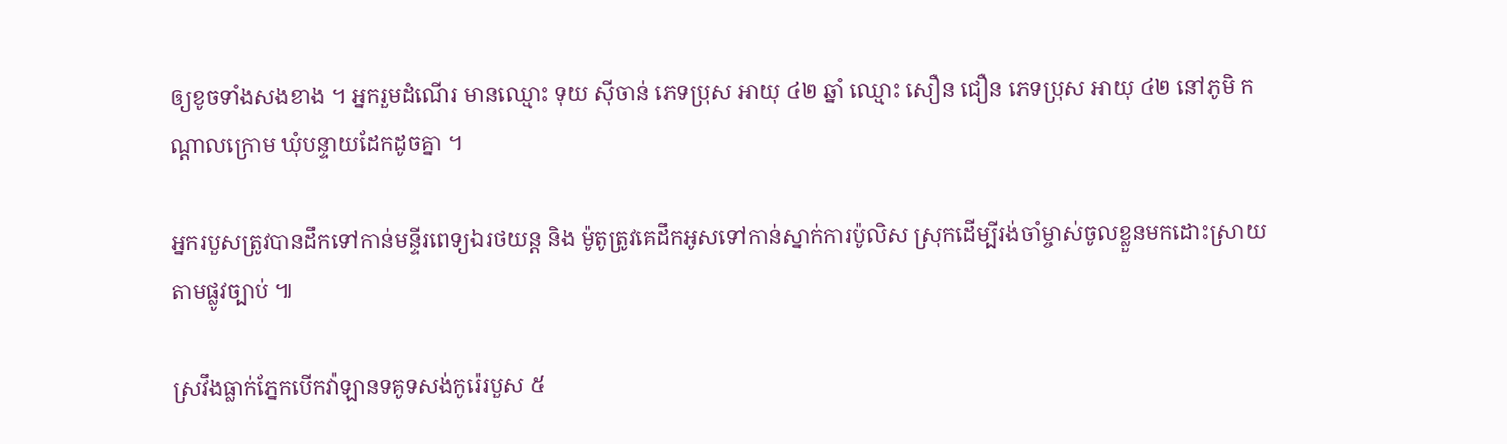ឲ្យខូចទាំងសងខាង ។ អ្នករួមដំណើរ មានឈ្មោះ ទុយ ស៊ីចាន់ ភេទប្រុស អាយុ ៤២ ឆ្នាំ ឈ្មោះ សឿន ជឿន ភេទប្រុស អាយុ ៤២ នៅភូមិ កណ្តាលក្រោម ឃុំបន្ទាយដែកដូចគ្នា ។

អ្នករបួសត្រូវបានដឹកទៅកាន់មន្ទីរពេទ្យឯរថយន្ត និង ម៉ូតូត្រូវគេដឹកអូសទៅកាន់ស្នាក់ការប៉ូលិស ស្រុកដើម្បីរង់ចាំម្ចាស់ចូលខ្លួនមកដោះស្រាយតាមផ្លូវច្បាប់ ៕

ស្រវឹងធ្លាក់ភ្នែកបើកវ៉ាឡានទគូទសង់កូរ៉េរបួស ៥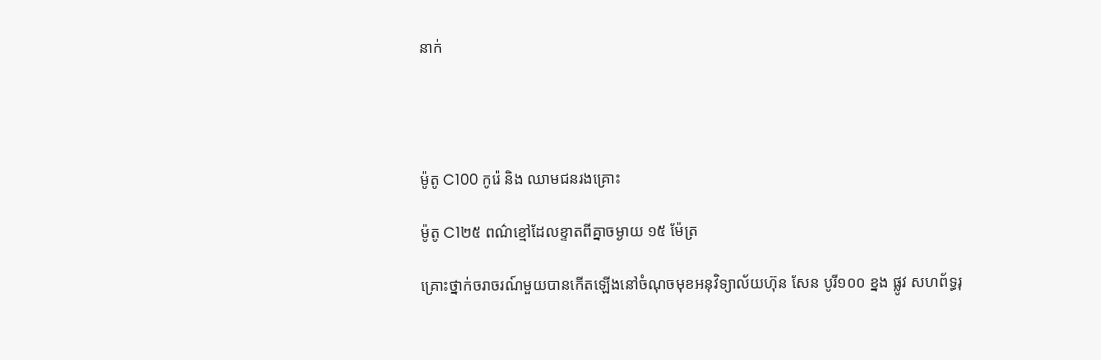នាក់




ម៉ូតូ C100 កូរ៉េ និង ឈាមជនរងគ្រោះ

ម៉ូតូ C1២៥ ពណ៌ខ្មៅដែលខ្ទាតពីគ្នាចម្ងាយ ១៥ ម៉ែត្រ

គ្រោះថ្នាក់ចរាចរណ៍មួយបានកើតឡើងនៅចំណុចមុខអនុវិទ្យាល័យហ៊ុន សែន បូរី១០០ ខ្នង ផ្លូវ សហព័ទ្ធរុ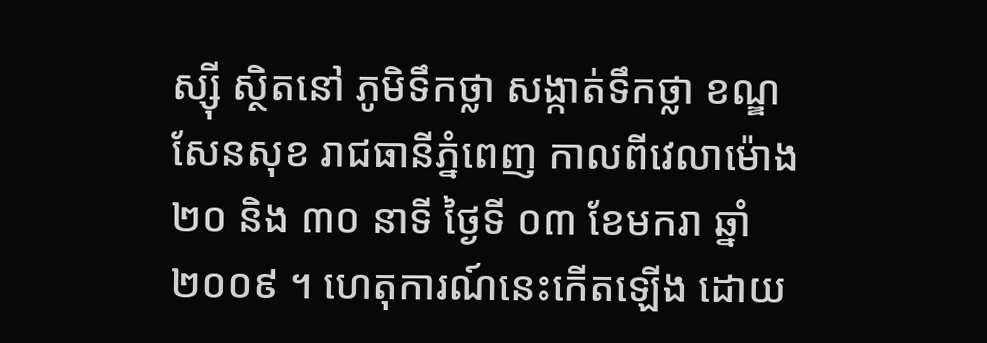ស្ស៊ី ស្ថិតនៅ ភូមិទឹកថ្លា សង្កាត់ទឹកថ្លា ខណ្ឌសែនសុខ រាជធានីភ្នំពេញ កាលពីវេលាម៉ោង ២០ និង ៣០ នាទី ថ្ងៃទី ០៣ ខែមករា ឆ្នាំ២០០៩ ។ ហេតុការណ៍នេះកើតឡើង ដោយ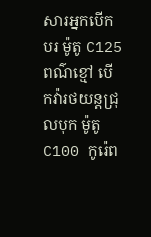សារអ្នកបើកបរ ម៉ូតូ C125 ពណ៌ខ្មៅ បើកវ៉ារថយន្តជ្រុលបុក ម៉ូតូ C100 កូរ៉េព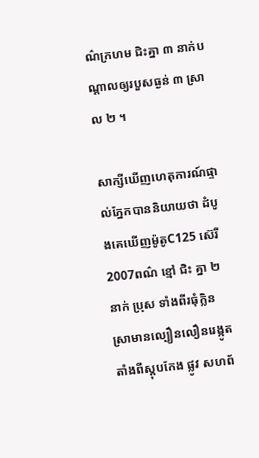ណ៌ក្រហម ជិះគ្នា ៣ នាក់បណ្តាលឲ្យរបួសធ្ងន់ ៣ ស្រាល ២ ។

សាក្សីឃើញហេតុការណ៍ផ្ទាល់ភ្នែកបាននិយាយថា ដំបូងគេឃើញម៉ូតូC125 ស៊េរី 2007ពណ៌ ខ្មៅ ជិះ គ្នា ២ នាក់ ប្រុស ទាំងពីរធុំក្លិនស្រាមានល្បឿនលឿនរេង្កូតតាំងពីស្តុបកែង ផ្លូវ សហព័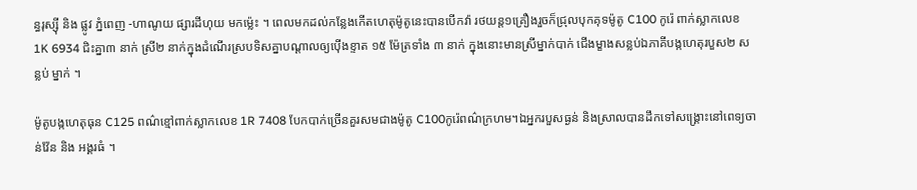ន្ធរុស្ស៊ី និង ផ្លូវ ភ្នំពេញ -ហាណូយ ផ្សារដីហុយ មកម្ល៉េះ ។ ពេលមកដល់កន្លែងកើតហេតុម៉ូតូនេះបានបើកវ៉ា រថយន្ត១គ្រឿងរួចក៏ជ្រុលបុកគុទម៉ូតូ C100 កូរ៉េ ពាក់ស្លាកលេខ 1K 6934 ជិះគ្នា៣ នាក់ ស្រី២ នាក់ក្នុងដំណើរស្របទិសគ្នាបណ្តាលឲ្យប៉ើងខ្ទាត ១៥ ម៉ែត្រទាំង ៣ នាក់ ក្នុងនោះមានស្រីម្នាក់បាក់ ជើងម្ខាងសន្លប់ឯភាគីបង្កហេតុរបួស២ សន្លប់ ម្នាក់ ។

ម៉ូតូបង្កហេតុធុន C125 ពណ៌ខ្មៅពាក់ស្លាកលេខ 1R 7408 បែកបាក់ច្រើនគួរសមជាងម៉ូតូ C100កូរ៉េពណ៌ក្រហម។ឯអ្នករបួសធ្ងន់ និងស្រាលបានដឹកទៅសង្រ្គោះនៅពេទ្យចាន់វ៉ែន និង អង្គរធំ ។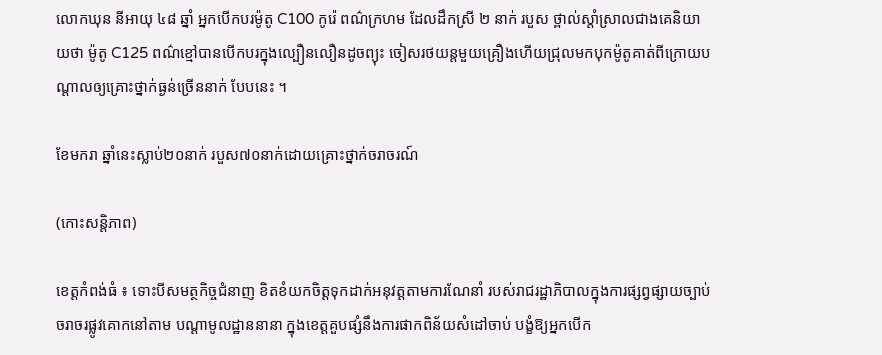លោកឃុន នីអាយុ ៤៨ ឆ្នាំ អ្នកបើកបរម៉ូតូ C100 កូរ៉េ ពណ៌ក្រហម ដែលដឹកស្រី ២ នាក់ របួស ថ្ពាល់ស្តាំស្រាលជាងគេនិយាយថា ម៉ូតូ C125 ពណ៌ខ្មៅបានបើកបរក្នុងល្បឿនលឿនដូចព្យុះ ចៀសរថយន្តមួយគ្រឿងហើយជ្រុលមកបុកម៉ូតូគាត់ពីក្រោយបណ្តាលឲ្យគ្រោះថ្នាក់ធ្ងន់ច្រើននាក់ បែបនេះ ។

ខែមករា ឆ្នាំនេះស្លាប់២០នាក់ របួស៧០នាក់ដោយគ្រោះថ្នាក់ចរាចរណ៍

(កោះសន្ដិភាព)

ខេត្ដកំពង់ធំ ៖ ទោះបីសមត្ថកិច្ចជំនាញ ខិតខំយកចិត្ដទុកដាក់អនុវត្ដតាមការណែនាំ របស់រាជរដ្ឋាភិបាលក្នុងការផ្សព្វផ្សាយច្បាប់ចរាចរផ្លូវគោកនៅតាម បណ្ដាមូលដ្ឋាននានា ក្នុងខេត្ដគួបផ្សំនឹងការផាកពិន័យសំដៅចាប់ បង្ខំឱ្យអ្នកបើក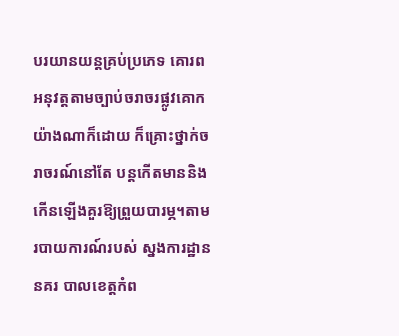បរយានយន្ដគ្រប់ប្រភេទ គោរពអនុវត្ដតាមច្បាប់ចរាចរផ្លូវគោកយ៉ាងណាក៏ដោយ ក៏គ្រោះថ្នាក់ចរាចរណ៍នៅតែ បន្ដកើតមាននិងកើនឡើងគួរឱ្យព្រួយបារម្ភ។តាមរបាយការណ៍របស់ ស្នងការដ្ឋាននគរ បាលខេត្ដកំព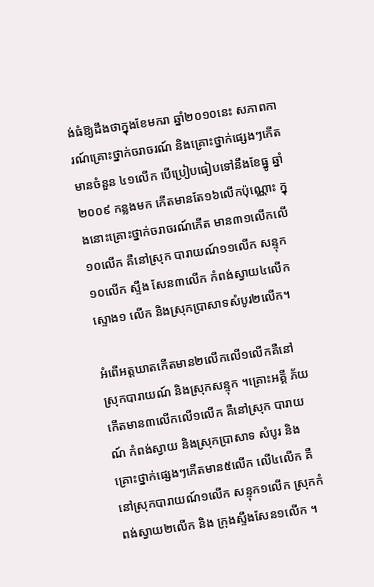ង់ធំឱ្យដឹងថាក្នុងខែមករា ឆ្នាំ២០១០នេះ សភាពការណ៍គ្រោះថ្នាក់ចរាចរណ៍ និងគ្រោះថ្នាក់ផ្សេងៗកើតមានចំនួន ៤១លើក បើប្រៀបធៀបទៅនឹងខែធ្នូ ឆ្នាំ ២០០៩ កន្លងមក កើតមានតែ១៦លើកប៉ុណ្ណោះ ក្នុងនោះគ្រោះថ្នាក់ចរាចរណ៍កើត មាន៣១លើកលើ១០លើក គឺនៅស្រុក បារាយណ៍១១លើក សន្ទុក១០លើក ស្ទឹង សែន៣លើក កំពង់ស្វាយ៤លើក ស្ទោង១ លើក និងស្រុកប្រាសាទសំបូរ២លើក។

អំពើអត្ដឃាតកើតមាន២លើកលើ១លើកគឺនៅ ស្រុកបារាយណ៍ និងស្រុកសន្ទុក ។គ្រោះអគ្គី ភ័យកើតមាន៣លើកលើ១លើក គឺនៅស្រុក បារាយណ៍ កំពង់ស្វាយ និងស្រុកប្រាសាទ សំបូរ និងគ្រោះថ្នាក់ផ្សេងៗកើតមាន៥លើក លើ៤លើក គឺនៅស្រុកបារាយណ៍១លើក សន្ទុក១លើក ស្រុកកំពង់ស្វាយ២លើក និង ក្រុងស្ទឹងសែន១លើក ។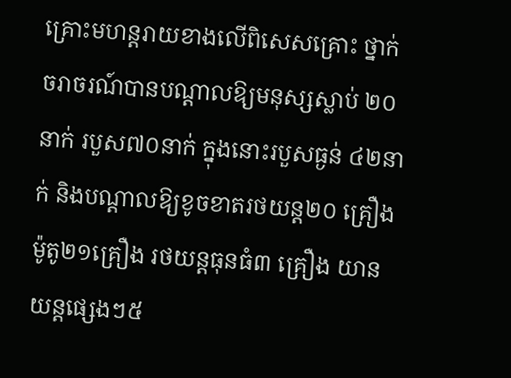គ្រោះមហន្ដរាយខាងលើពិសេសគ្រោះ ថ្នាក់ចរាចរណ៍បានបណ្ដាលឱ្យមនុស្សស្លាប់ ២០នាក់ របួស៧០នាក់ ក្នុងនោះរបួសធ្ងន់ ៤២នាក់ និងបណ្ដាលឱ្យខូចខាតរថយន្ដ២០ គ្រឿង ម៉ូតូ២១គ្រឿង រថយន្ដធុនធំ៣ គ្រឿង យានយន្ដផ្សេងៗ៥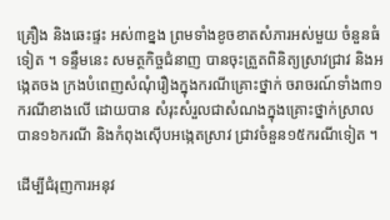គ្រឿង និងឆេះផ្ទះ អស់៣ខ្នង ព្រមទាំងខូចខាតសំភារអស់មួយ ចំនួនធំទៀត ។ ទន្ទឹមនេះ សមត្ថកិច្ចជំនាញ បានចុះត្រួតពិនិត្យស្រាវជ្រាវ និងអង្កេតចង ក្រងបំពេញសំណុំរឿងក្នុងករណីគ្រោះថ្នាក់ ចរាចរណ៍ទាំង៣១ករណីខាងលើ ដោយបាន សំរុះសំរួលជាសំណងក្នុងគ្រោះថ្នាក់ស្រាល បាន១៦ករណី និងកំពុងស៊ើបអង្កេតស្រាវ ជ្រាវចំនួន១៥ករណីទៀត ។

ដើម្បីជំរុញការអនុវ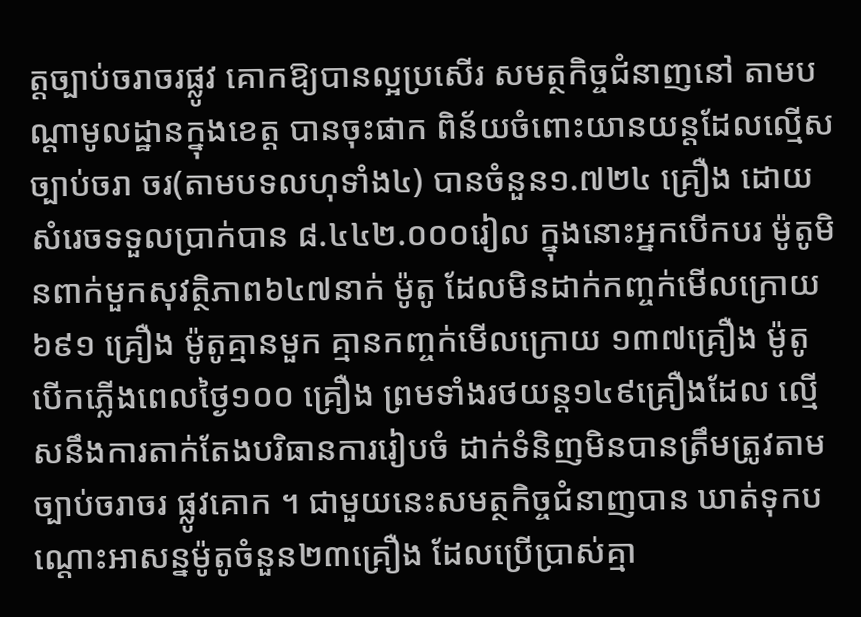ត្ដច្បាប់ចរាចរផ្លូវ គោកឱ្យបានល្អប្រសើរ សមត្ថកិច្ចជំនាញនៅ តាមបណ្ដាមូលដ្ឋានក្នុងខេត្ដ បានចុះផាក ពិន័យចំពោះយានយន្ដដែលល្មើសច្បាប់ចរា ចរ(តាមបទលហុទាំង៤) បានចំនួន១.៧២៤ គ្រឿង ដោយសំរេចទទួលប្រាក់បាន ៨.៤៤២.០០០រៀល ក្នុងនោះអ្នកបើកបរ ម៉ូតូមិនពាក់មួកសុវត្ថិភាព៦៤៧នាក់ ម៉ូតូ ដែលមិនដាក់កញ្ចក់មើលក្រោយ៦៩១ គ្រឿង ម៉ូតូគ្មានមួក គ្មានកញ្ចក់មើលក្រោយ ១៣៧គ្រឿង ម៉ូតូបើកភ្លើងពេលថ្ងៃ១០០ គ្រឿង ព្រមទាំងរថយន្ដ១៤៩គ្រឿងដែល ល្មើសនឹងការតាក់តែងបរិធានការរៀបចំ ដាក់ទំនិញមិនបានត្រឹមត្រូវតាមច្បាប់ចរាចរ ផ្លូវគោក ។ ជាមួយនេះសមត្ថកិច្ចជំនាញបាន ឃាត់ទុកបណ្ដោះអាសន្នម៉ូតូចំនួន២៣គ្រឿង ដែលប្រើប្រាស់គ្មា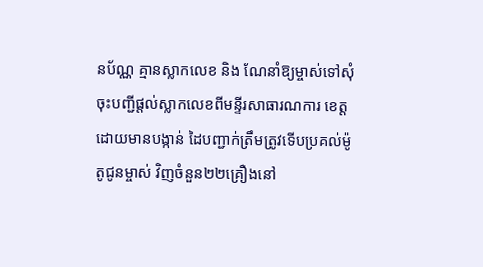នប័ណ្ណ គ្មានស្លាកលេខ និង ណែនាំឱ្យម្ចាស់ទៅសុំចុះបញ្ជីផ្ដល់ស្លាកលេខពីមន្ទីរសាធារណការ ខេត្ដ ដោយមានបង្កាន់ ដៃបញ្ជាក់ត្រឹមត្រូវទើបប្រគល់ម៉ូតូជូនម្ចាស់ វិញចំនួន២២គ្រឿងនៅ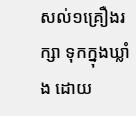សល់១គ្រឿងរក្សា ទុកក្នុងឃ្លាំង ដោយ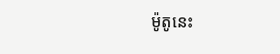ម៉ូតូនេះ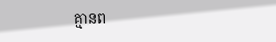គ្មានព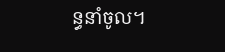ន្ធនាំចូល។